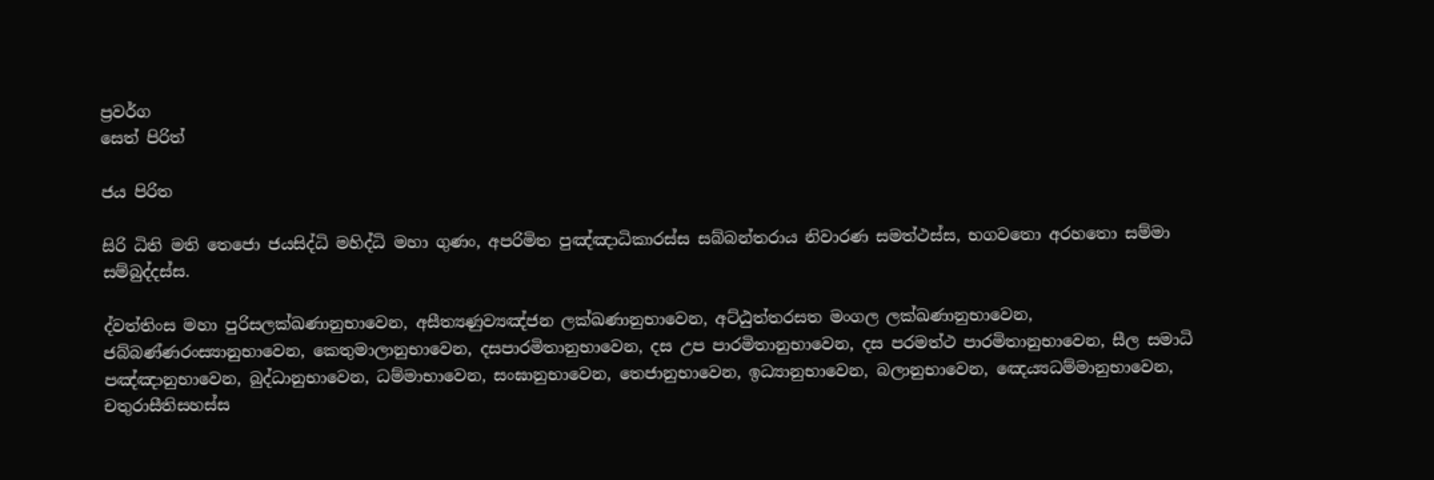ප්‍රවර්ග
සෙත් පිරිත්

ජය පිරිත

සිරි ධිති මති තෙජො ජයසිද්ධි මහිද්ධි මහා ගුණං, අපරිමිත පුඤ්ඤාධිකාරස්ස සබ්බන්තරාය නිවාරණ සමත්ථස්ස, භගවතො අරහතො සම්මා සම්බුද්දස්ස.

ද්වත්තිංස මහා පුරිසලක්ඛණානුභාවෙන, අසීත්‍යණුව්‍යඤ්ජන ලක්ඛණානුභාවෙන, අට්ඨුත්තරසත මංගල ලක්ඛණානුභාවෙන, ජබ්බණ්ණරංස්‍යානුභාවෙන, කෙතුමාලානුභාවෙන, දසපාරමිතානුභාවෙන, දස උප පාරමිතානුභාවෙන, දස පරමත්ථ පාරමිතානුභාවෙන, සීල සමාධි පඤ්ඤානුභාවෙන, බුද්ධානුභාවෙන, ධම්මාභාවෙන, සංඝානුභාවෙන, තෙජානුභාවෙන, ඉධ්‍යානුභාවෙන, බලානුභාවෙන, ඤෙය්‍යධම්මානුභාවෙන, චතුරාසීතිසහස්ස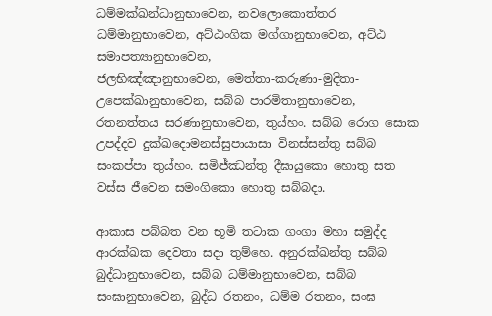ධම්මක්ඛන්ධානුභාවෙන, නවලොකොත්තර ධම්මානුභාවෙන, අට්ඨංගික මග්ගානුභාවෙන, අට්ඨ සමාපත්‍යානුභාවෙන,
ජලභිඤ්ඤානුභාවෙන, මෙත්තා-කරුණා-මුදිතා-උපෙක්ඛානුභාවෙන, සබ්බ පාරමිතානුභාවෙන, රතනත්තය සරණානුභාවෙන, තුය්හං. සබ්බ රොග සොක උපද්දව දුක්ඛදොමනස්සුපායාසා විනස්සන්තු සබ්බ සංකප්පා තුය්හං. සමිජ්ඣන්තු දීඝායුකො හොතු සත වස්ස ජීවෙන සමංගිකො හොතු සබ්බදා.

ආකාස පබ්බත වන භූමි තටාක ගංගා මහා සමුද්ද ආරක්ඛක දෙවතා සදා තුම්හෙ. අනුරක්ඛන්තු සබ්බ බුද්ධානුභාවෙන, සබ්බ ධම්මානුභාවෙන, සබ්බ සංඝානුභාවෙන, බුද්ධ රතනං, ධම්ම රතනං, සංඝ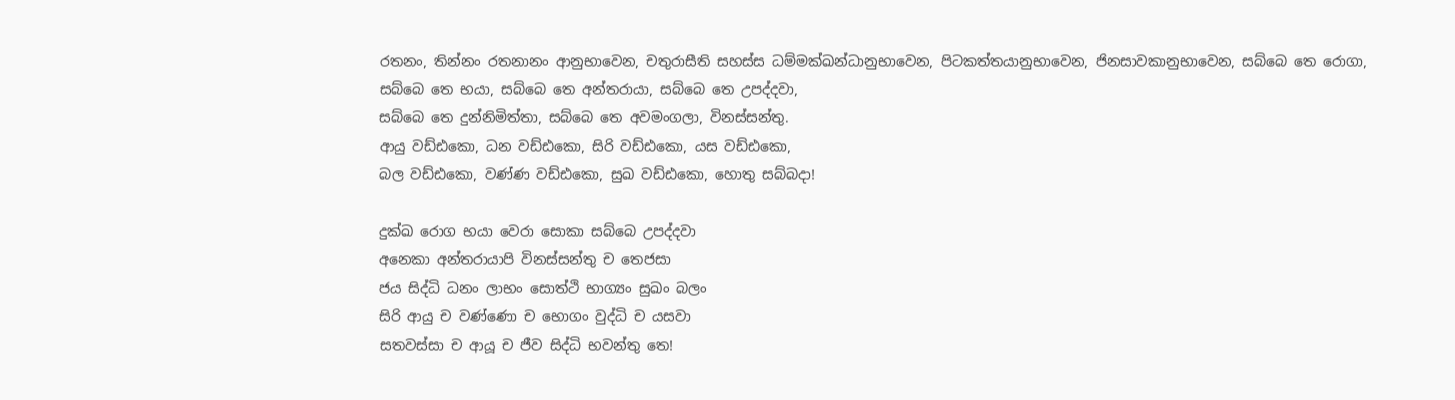රතනං, තින්නං රතනානං ආනුභාවෙන, චතුරාසීති සහස්ස ධම්මක්ඛන්ධානුභාවෙන, පිටකත්තයානුභාවෙන, ජිනසාවකානුභාවෙන, සබ්බෙ තෙ රොගා,
සබ්බෙ තෙ භයා, සබ්බෙ තෙ අන්තරායා, සබ්බෙ තෙ උපද්දවා,
සබ්බෙ තෙ දුන්නිමිත්තා, සබ්බෙ තෙ අවමංගලා, විනස්සන්තු.
ආයු වඩ්ඪකො, ධන වඩ්ඪකො, සිරි වඩ්ඪකො, යස වඩ්ඪකො,
බල වඩ්ඪකො, වණ්ණ වඩ්ඪකො, සුඛ වඩ්ඪකො, හොතු සබ්බදා!

දුක්ඛ රොග භයා වෙරා සොකා සබ්බෙ උපද්දවා
අනෙකා අන්තරායාපි විනස්සන්තු ච තෙජසා
ජය සිද්ධි ධනං ලාභං සොත්ථි භාග්‍යං සුඛං බලං
සිරි ආයු ච වණ්ණො ච භොගං වුද්ධි ච යසවා
සතවස්සා ච ආයූ ච ජීව සිද්ධි භවන්තු තෙ!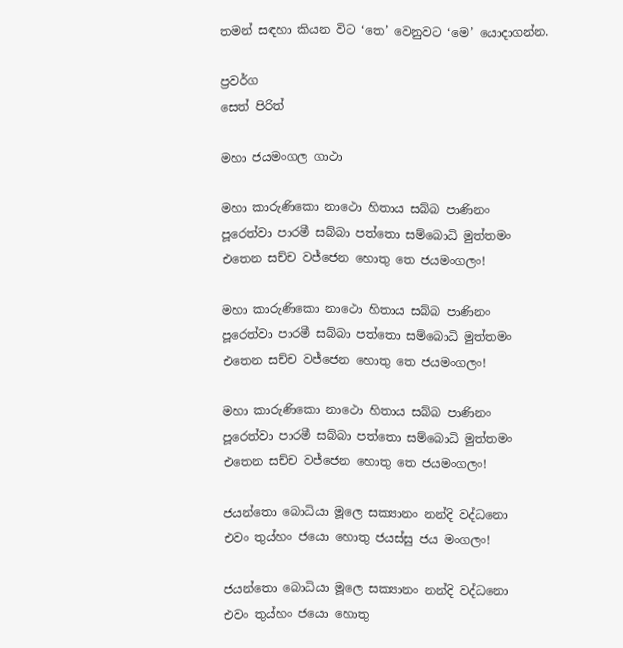තමන් සඳහා කියන විට ‘තෙ’ වෙනුවට ‘මෙ’ යොදාගන්න.

ප්‍රවර්ග
සෙත් පිරිත්

මහා ජයමංගල ගාථා

මහා කාරුණිකො නාථො හිතාය සබ්බ පාණිනං
පූරෙත්වා පාරමී සබ්බා පත්තො සම්බොධි මුත්තමං
එතෙන සච්ච වජ්ජෙන හොතු තෙ ජයමංගලං!

මහා කාරුණිකො නාථො හිතාය සබ්බ පාණිනං
පූරෙත්වා පාරමී සබ්බා පත්තො සම්බොධි මුත්තමං
එතෙන සච්ච වජ්ජෙන හොතු තෙ ජයමංගලං!

මහා කාරුණිකො නාථො හිතාය සබ්බ පාණිනං
පූරෙත්වා පාරමී සබ්බා පත්තො සම්බොධි මුත්තමං
එතෙන සච්ච වජ්ජෙන හොතු තෙ ජයමංගලං!

ජයන්තො බොධියා මූලෙ සක්‍යානං නන්දි වද්ධනො
එවං තුය්හං ජයො හොතු ජයස්සු ජය මංගලං!

ජයන්තො බොධියා මූලෙ සක්‍යානං නන්දි වද්ධනො
එවං තුය්හං ජයො හොතු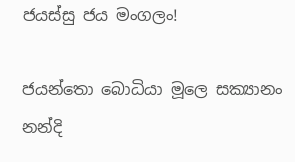ජයස්සු ජය මංගලං!

ජයන්තො බොධියා මූලෙ සක්‍යානං නන්දි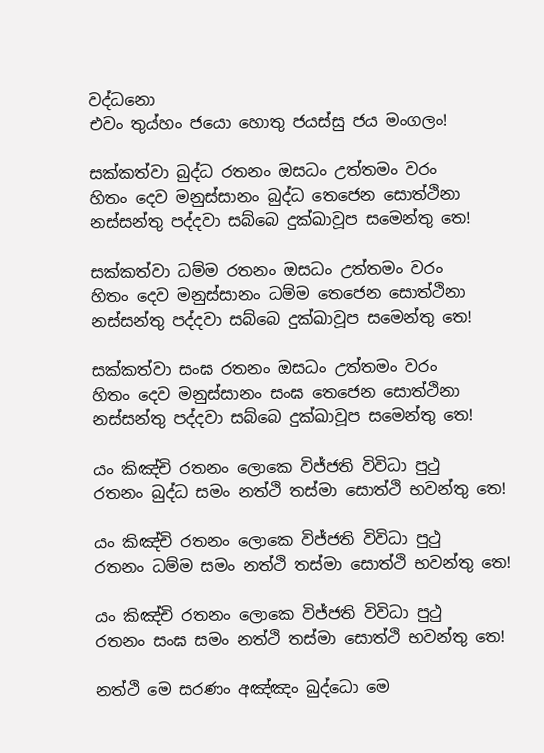වද්ධනො
එවං තුය්හං ජයො හොතු ජයස්සු ජය මංගලං!

සක්කත්වා බුද්ධ රතනං ඔසධං උත්තමං වරං
හිතං දෙව මනුස්සානං බුද්ධ තෙජෙන සොත්ථිනා
නස්සන්තු පද්දවා සබ්බෙ දුක්ඛාවූප සමෙන්තු තෙ!

සක්කත්වා ධම්ම රතනං ඔසධං උත්තමං වරං
හිතං දෙව මනුස්සානං ධම්ම තෙජෙන සොත්ථිනා
නස්සන්තු පද්දවා සබ්බෙ දුක්ඛාවූප සමෙන්තු තෙ!

සක්කත්වා සංඝ රතනං ඔසධං උත්තමං වරං
හිතං දෙව මනුස්සානං සංඝ තෙජෙන සොත්ථිනා
නස්සන්තු පද්දවා සබ්බෙ දුක්ඛාවූප සමෙන්තු තෙ!

යං කිඤ්චි රතනං ලොකෙ විජ්ජති විවිධා පුථු
රතනං බුද්ධ සමං නත්ථි තස්මා සොත්ථි භවන්තු තෙ!

යං කිඤ්චි රතනං ලොකෙ විජ්ජති විවිධා පුථු
රතනං ධම්ම සමං නත්ථි තස්මා සොත්ථි භවන්තු තෙ!

යං කිඤ්චි රතනං ලොකෙ විජ්ජති විවිධා පුථු
රතනං සංඝ සමං නත්ථි තස්මා සොත්ථි භවන්තු තෙ!

නත්ථි මෙ සරණං අඤ්ඤං බුද්ධො මෙ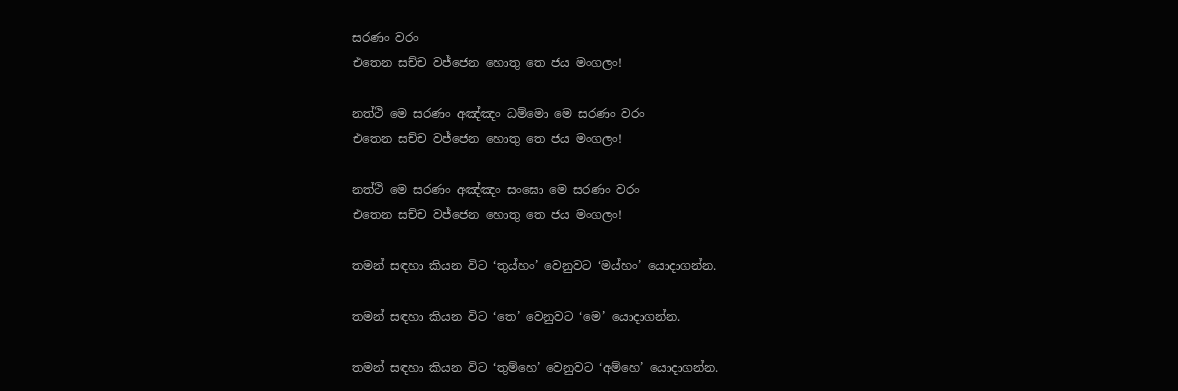සරණං වරං
එතෙන සච්ච වජ්ජෙන හොතු තෙ ජය මංගලං!

නත්ථි මෙ සරණං අඤ්ඤං ධම්මො මෙ සරණං වරං
එතෙන සච්ච වජ්ජෙන හොතු තෙ ජය මංගලං!

නත්ථි මෙ සරණං අඤ්ඤං සංඝො මෙ සරණං වරං
එතෙන සච්ච වජ්ජෙන හොතු තෙ ජය මංගලං!

තමන් සඳහා කියන විට ‘තුය්හං’ වෙනුවට ‘මය්හං’ යොදාගන්න.

තමන් සඳහා කියන විට ‘තෙ’ වෙනුවට ‘මෙ’ යොදාගන්න.

තමන් සඳහා කියන විට ‘තුම්හෙ’ වෙනුවට ‘අම්හෙ’ යොදාගන්න.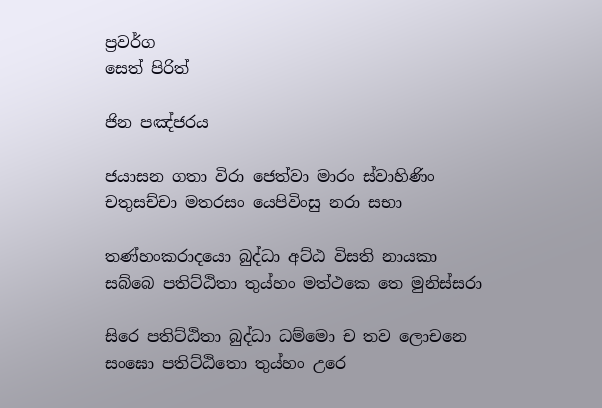ප්‍රවර්ග
සෙත් පිරිත්

ජින පඤ්ජරය

ජයාසන ගතා විරා ජෙත්වා මාරං ස්වාහිණිං
චතුසච්චා මතරසං යෙපිවිංසු නරා සභා

තණ්හංකරාදයො බුද්ධා අට්ඨ විසති නායකා
සබ්බෙ පතිට්ඨිතා තුය්හං මත්ථකෙ තෙ මුනිස්සරා

සිරෙ පතිට්ඨිතා බුද්ධා ධම්මො ච තව ලොචනෙ
සංඝො පතිට්ඨිතො තුය්හං උරෙ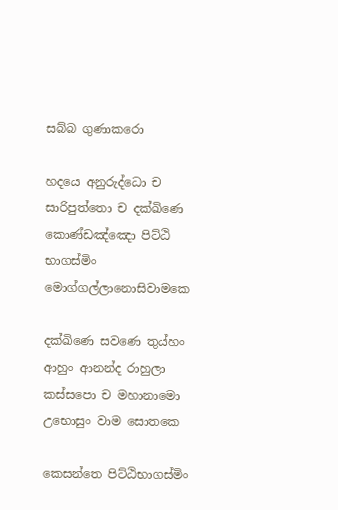සබ්බ ගුණාකරො

හදයෙ අනුරුද්ධො ච සාරිපුත්තො ච දක්ඛිණෙ
කොණ්ඩඤ්ඤො පිට්ඨි භාගස්මිං මොග්ගල්ලානොසිවාමකෙ

දක්ඛිණෙ සවණෙ තුය්හං ආහුං ආනන්ද රාහුලා
කස්සපො ච මහානාමො උභොසුං වාම සොතකෙ

කෙසන්තෙ පිට්ඨිභාගස්මිං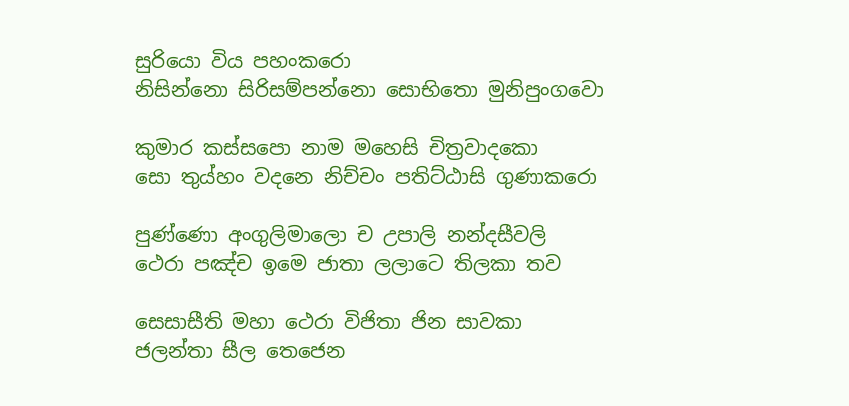සුරියො විය පහංකරො
නිසින්නො සිරිසම්පන්නො සොභිතො මුනිපුංගවො

කුමාර කස්සපො නාම මහෙසි චිත්‍රවාදකො
සො තුය්හං වදනෙ නිච්චං පතිට්ඨාසි ගුණාකරො

පුණ්ණො අංගුලිමාලො ච උපාලි නන්දසීවලි
ථෙරා පඤ්ච ඉමෙ ජාතා ලලාටෙ තිලකා තව

සෙසාසීති මහා ථෙරා විජිතා ජින සාවකා
ජලන්තා සීල තෙජෙන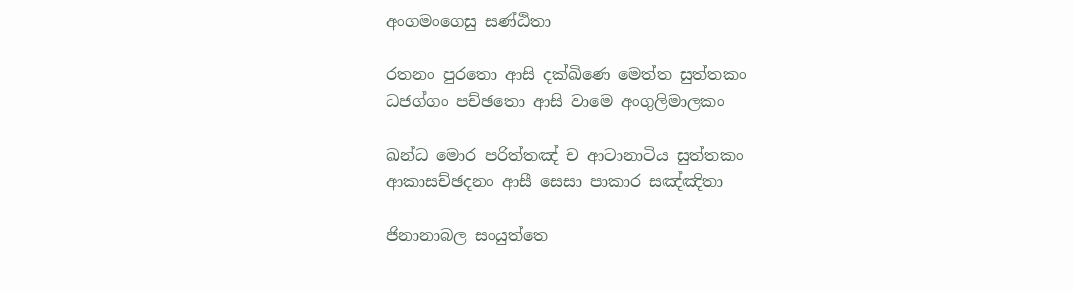අංගමංගෙසු සණ්ඨිතා

රතනං පුරතො ආසි දක්ඛිණෙ මෙත්ත සුත්තකං
ධජග්ගං පච්ඡතො ආසි වාමෙ අංගුලිමාලකං

ඛන්ධ මොර පරිත්තඤ් ච ආටානාටිය සුත්තකං
ආකාසච්ඡදනං ආසී සෙසා පාකාර සඤ්ඤිතා

ජිනානාබල සංයුත්තෙ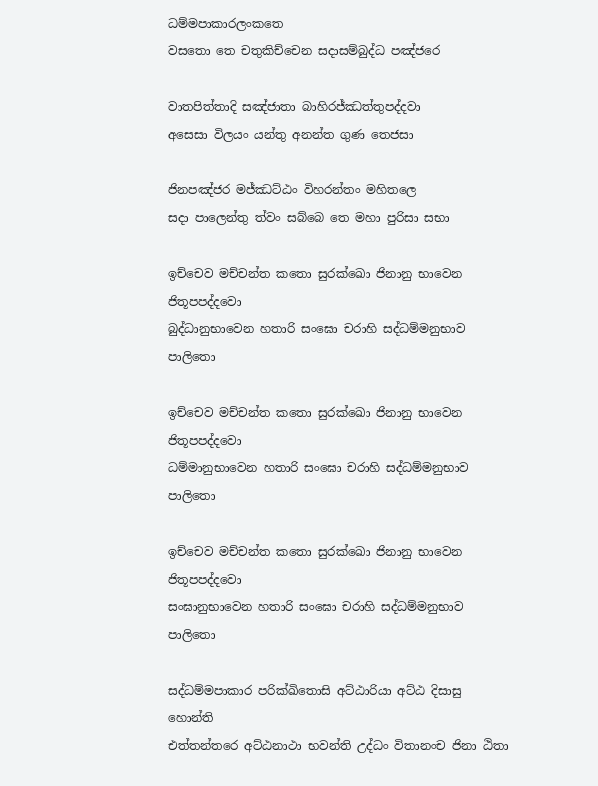ධම්මපාකාරලංකතෙ
වසතො තෙ චතුකිච්චෙන සදාසම්බුද්ධ පඤ්ජරෙ

වාතපිත්තාදි සඤ්ජාතා බාහිරජ්ඣත්තුපද්දවා
අසෙසා විලයං යන්තු අනන්ත ගුණ තෙජසා

ජිනපඤ්ජර මජ්ඣට්ඨං විහරන්තං මහිතලෙ
සදා පාලෙන්තු ත්වං සබ්බෙ තෙ මහා පුරිසා සභා

ඉච්චෙව මච්චන්ත කතො සුරක්ඛො ජිනානු භාවෙන ජිතූපපද්දවො
බුද්ධානුභාවෙන හතාරි සංඝො චරාහි සද්ධම්මනුභාව පාලිතො

ඉච්චෙව මච්චන්ත කතො සුරක්ඛො ජිනානු භාවෙන ජිතූපපද්දවො
ධම්මානුභාවෙන හතාරි සංඝො චරාහි සද්ධම්මනුභාව පාලිතො

ඉච්චෙව මච්චන්ත කතො සුරක්ඛො ජිනානු භාවෙන ජිතූපපද්දවො
සංඝානුභාවෙන හතාරි සංඝො චරාහි සද්ධම්මනුභාව පාලිතො

සද්ධම්මපාකාර පරික්ඛිතොසි අට්ඨාරියා අට්ඨ දිසාසු හොන්ති
එත්තන්තරෙ අට්ඨනාථා භවන්ති උද්ධං විතානංච ජිනා ඨිතා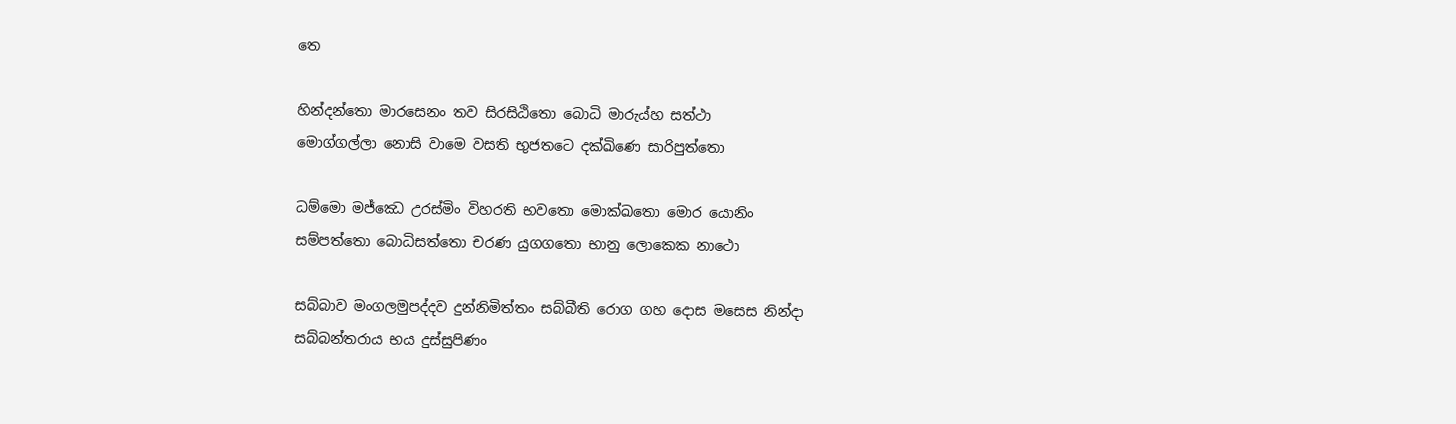තෙ

හින්දන්තො මාරසෙනං තව සිරසිඨිතො බොධි මාරුය්හ සත්ථා
මොග්ගල්ලා නොසි වාමෙ වසති භුජතටෙ දක්ඛිණෙ සාරිපුත්තො

ධම්මො මජ්ඣෙ උරස්මිං විහරති භවතො මොක්ඛතො මොර යොනිං
සම්පත්තො බොධිසත්තො චරණ යුගගතො භානු ලොකෙක නාථො

සබ්බාව මංගලමුපද්දව දුන්නිමිත්තං සබ්බීති රොග ගහ දොස මසෙස නින්දා
සබ්බන්තරාය භය දුස්සුපිණං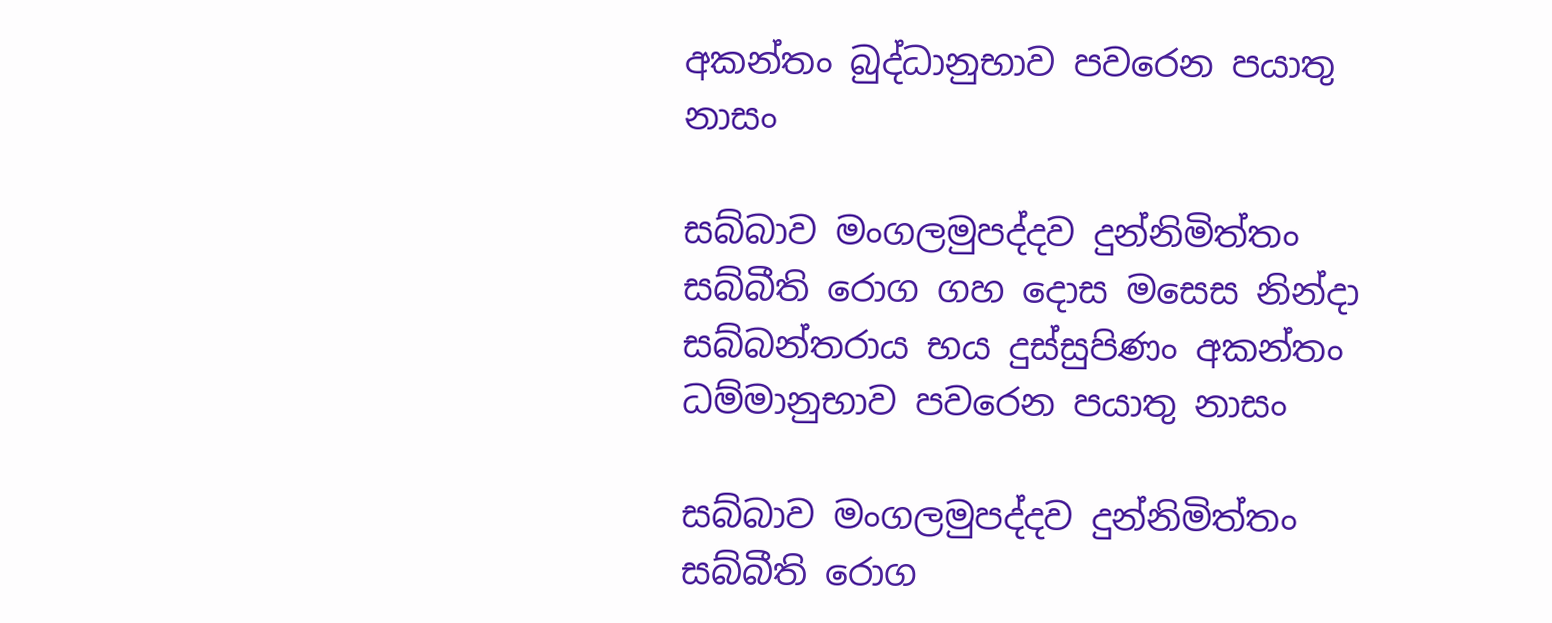අකන්තං බුද්ධානුභාව පවරෙන පයාතු නාසං

සබ්බාව මංගලමුපද්දව දුන්නිමිත්තං සබ්බීති රොග ගහ දොස මසෙස නින්දා
සබ්බන්තරාය භය දුස්සුපිණං අකන්තං ධම්මානුභාව පවරෙන පයාතු නාසං

සබ්බාව මංගලමුපද්දව දුන්නිමිත්තං සබ්බීති රොග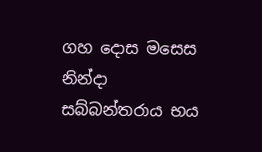ගහ දොස මසෙස නින්දා
සබ්බන්තරාය භය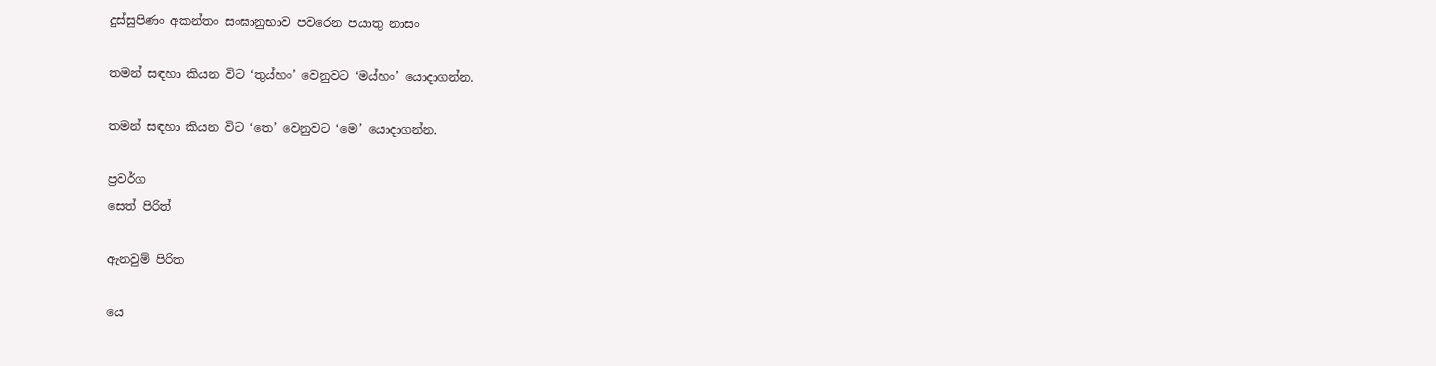දුස්සුපිණං අකන්තං සංඝානුභාව පවරෙන පයාතු නාසං

තමන් සඳහා කියන විට ‘තුය්හං’ වෙනුවට ‘මය්හං’ යොදාගන්න.

තමන් සඳහා කියන විට ‘තෙ’ වෙනුවට ‘මෙ’ යොදාගන්න.

ප්‍රවර්ග
සෙත් පිරිත්

ඇනවුම් පිරිත

යෙ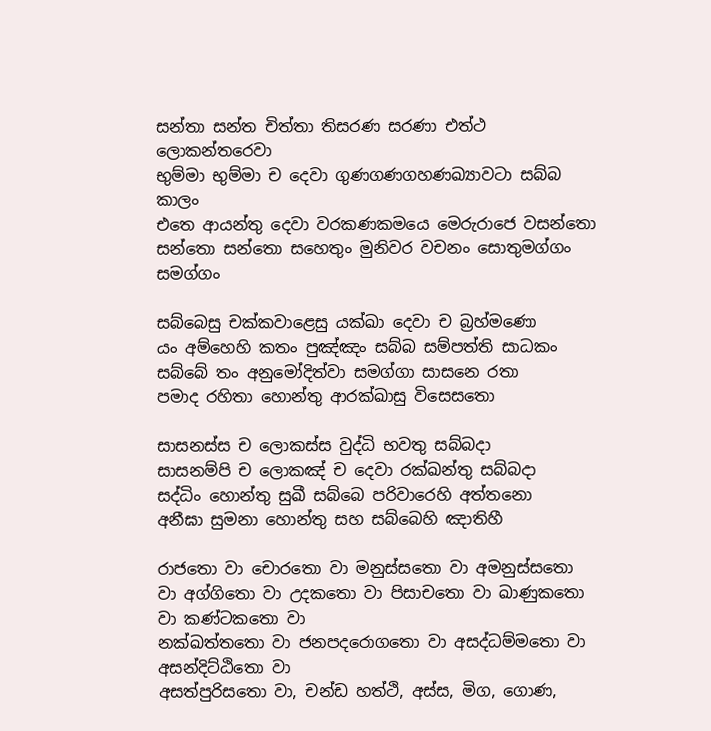සන්තා සන්ත චිත්තා තිසරණ සරණා එත්ථ ලොකන්තරෙවා
භුම්මා භුම්මා ච දෙවා ගුණගණගහණඛ්‍යාවටා සබ්බ කාලං
එතෙ ආයන්තු දෙවා වරකණකමයෙ මෙරුරාජෙ වසන්තො
සන්තො සන්තො සහෙතුං මුනිවර වචනං සොතුමග්ගං සමග්ගං

සබ්බෙසු චක්කවාළෙසු යක්ඛා දෙවා ච බ්‍රහ්මණො
යං අම්හෙහි කතං පුඤ්ඤං සබ්බ සම්පත්ති සාධකං
සබ්බේ තං අනුමෝදිත්වා සමග්ගා සාසනෙ රතා
පමාද රහිතා හොන්තු ආරක්ඛාසු විසෙසතො

සාසනස්ස ච ලොකස්ස වුද්ධි භවතු සබ්බදා
සාසනම්පි ච ලොකඤ් ච දෙවා රක්ඛන්තු සබ්බදා
සද්ධිං හොන්තු සුඛී සබ්බෙ පරිවාරෙහි අත්තනො
අනීඝා සුමනා හොන්තු සහ සබ්බෙහි ඤාතිහී

රාජතො වා චොරතො වා මනුස්සතො වා අමනුස්සතො වා අග්ගිතො වා උදකතො වා පිසාචතො වා ඛාණුකතො වා කණ්ටකතො වා
නක්ඛත්තතො වා ජනපදරොගතො වා අසද්ධම්මතො වා අසන්දිට්ඨිතො වා
අසත්පුරිසතො වා, චන්ඩ හත්ථි, අස්ස, මිග, ගොණ,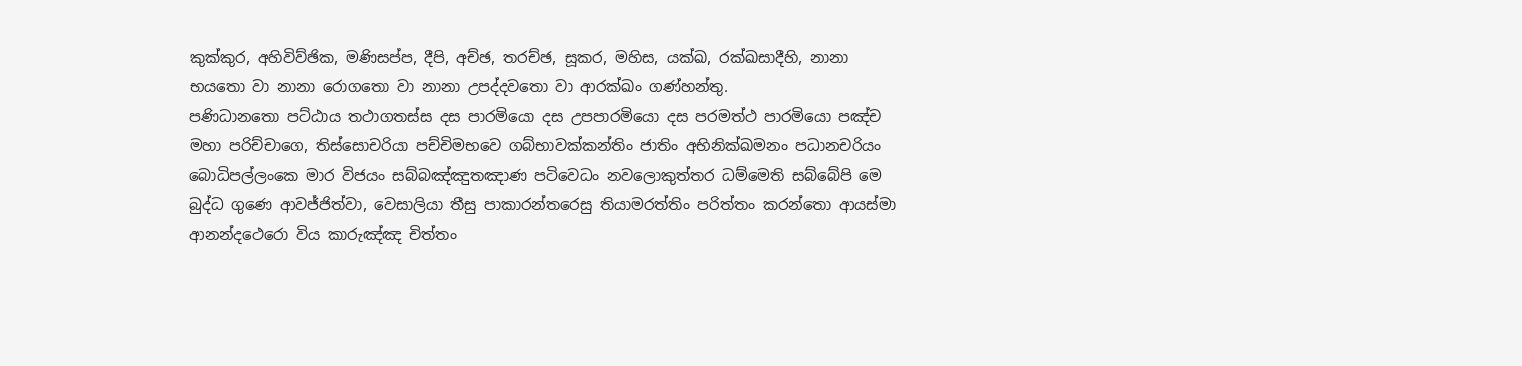කුක්කුර, අහිවිව්ඡික, මණිසප්ප, දීපි, අච්ඡ, තරච්ඡ, සූකර, මහිස, යක්ඛ, රක්ඛසාදීහි, නානා
භයතො වා නානා රොගතො වා නානා උපද්දවතො වා ආරක්ඛං ගණ්හන්තු.
පණිධානතො පට්ඨාය තථාගතස්ස දස පාරමියො දස උපපාරමියො දස පරමත්ථ පාරමියො පඤ්ච මහා පරිච්චාගෙ, තිස්සොචරියා පච්චිමභවෙ ගබ්භාවක්කන්තිං ජාතිං අභිනික්ඛමනං පධානචරියං බොධිපල්ලංකෙ මාර විජයං සබ්බඤ්ඤුතඤාණ පටිවෙධං නවලොකුත්තර ධම්මෙති සබ්බේපි මෙ බුද්ධ ගුණෙ ආවජ්ජිත්වා, වෙසාලියා තීසු පාකාරන්තරෙසු තියාමරත්තිං පරිත්තං කරන්තො ආයස්මා ආනන්දථෙරො විය කාරුඤ්ඤ චිත්තං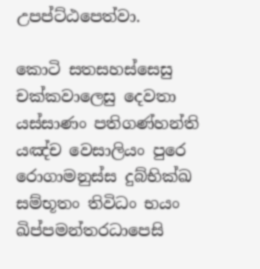උපප්ට්ඨපෙත්වා.

කොටි සතසහස්සෙසු චක්කවාලෙසු දෙවතා
යස්සාණං පතිගණ්හන්ති යඤ්ච වෙසාලියං පුරෙ
රොගාමනුස්ස දුබ්භික්ඛ සම්භූතං තිවිධං භයං
ඛිප්පමන්තරධාපෙසි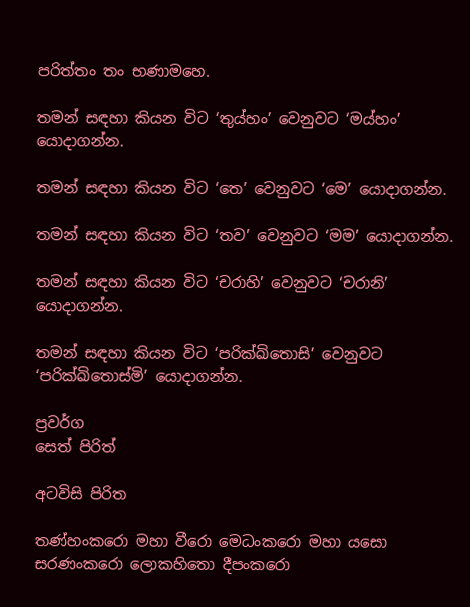පරිත්තං තං භණාමහෙ.

තමන් සඳහා කියන විට ‘තුය්හං’ වෙනුවට ‘මය්හං’ යොදාගන්න.

තමන් සඳහා කියන විට ‘තෙ’ වෙනුවට ‘මෙ’ යොදාගන්න.

තමන් සඳහා කියන විට ‘තව’ වෙනුවට ‘මම’ යොදාගන්න.

තමන් සඳහා කියන විට ‘චරාහි’ වෙනුවට ‘චරානි’ යොදාගන්න.

තමන් සඳහා කියන විට ‘පරික්ඛිතොසි’ වෙනුවට ‘පරික්ඛිතොස්මි’ යොදාගන්න.

ප්‍රවර්ග
සෙත් පිරිත්

අටවිසි පිරිත

තණ්හංකරො මහා වීරො මෙධංකරො මහා යසො
සරණංකරො ලොකහිතො දීපංකරො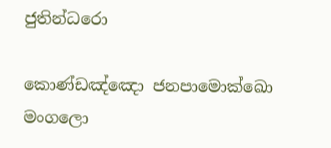ජුතින්ධරො

කොණ්ඩඤ්ඤො ජනපාමොක්ඛො මංගලො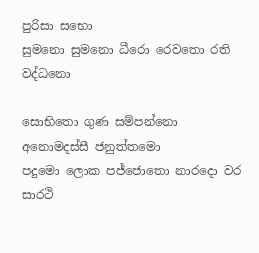පුරිසා සභො
සුමනො සුමනො ධීරො රෙවතො රති වද්ධනො

සොභිතො ගුණ සම්පන්නො අනොමදස්සී ජනුත්තමො
පදුමො ලොක පජ්ජොතො නාරදො වර සාරථි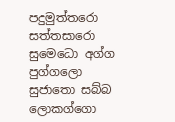පදුමුත්තරො සත්තසාරො සුමෙධො අග්ග පුග්ගලො
සුජාතො සබ්බ ලොකග්ගො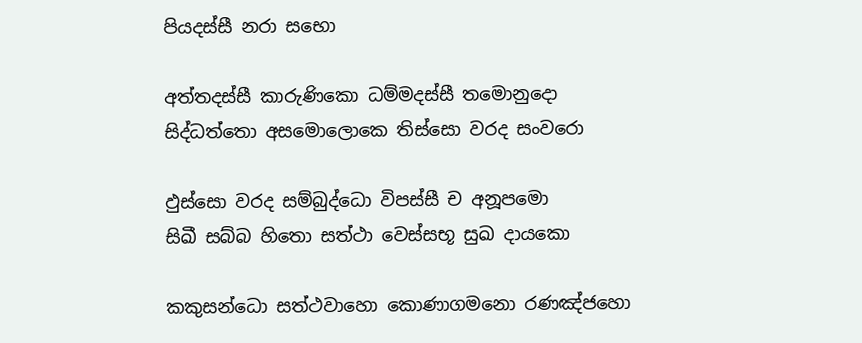පියදස්සී නරා සභො

අත්තදස්සී කාරුණිකො ධම්මදස්සී තමොනුදො
සිද්ධත්තො අසමොලොකෙ තිස්සො වරද සංවරො

ඵුස්සො වරද සම්බුද්ධො විපස්සී ච අනූපමො
සිඛී සබ්බ හිතො සත්ථා වෙස්සභූ සුඛ දායකො

කකුසන්ධො සත්ථවාහො කොණාගමනො රණඤ්ජහො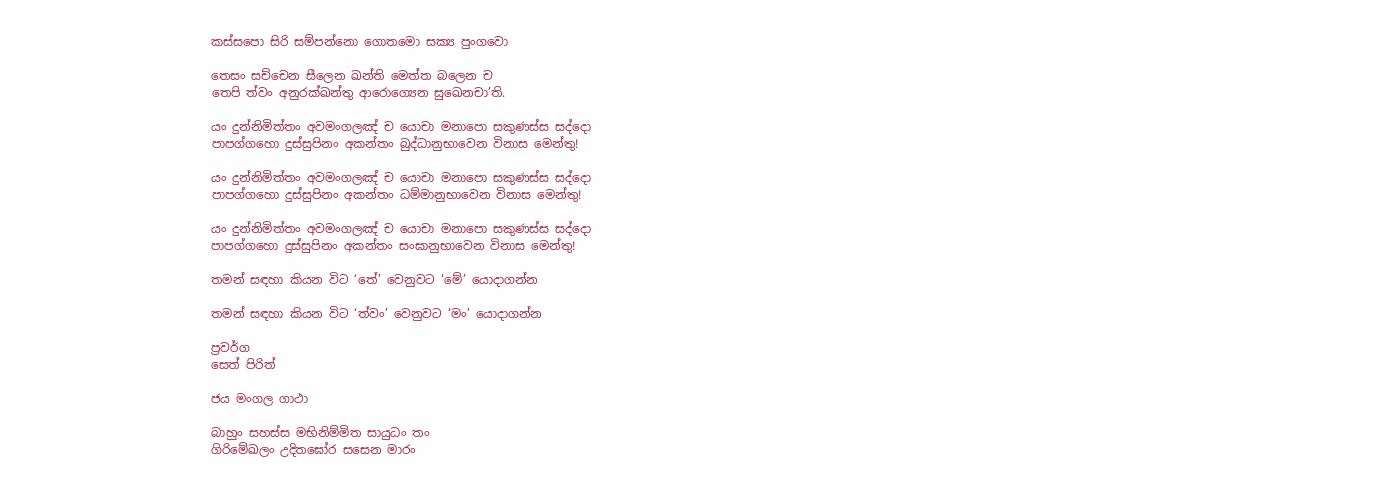කස්සපො සිරි සම්පන්නො ගොතමො සක්‍ය පුංගවො

තෙසං සච්චෙන සීලෙන ඛන්ති මෙත්ත බලෙන ච
තෙපි ත්වං අනුරක්ඛන්තු ආරොග්‍යෙන සුඛෙනචා’ති.

යං දුන්නිමිත්තං අවමංගලඤ් ච යොචා මනාපො සකුණස්ස සද්දො
පාපග්ගහො දුස්සුපිනං අකන්තං බුද්ධානුභාවෙන විනාස මෙන්තු!

යං දුන්නිමිත්තං අවමංගලඤ් ච යොචා මනාපො සකුණස්ස සද්දො
පාපග්ගහො දුස්සුපිනං අකන්තං ධම්මානුභාවෙන විනාස මෙන්තු!

යං දුන්නිමිත්තං අවමංගලඤ් ච යොචා මනාපො සකුණස්ස සද්දො
පාපග්ගහො දුස්සුපිනං අකන්තං සංඝානුභාවෙන විනාස මෙන්තු!

තමන් සඳහා කියන විට ‘තේ’ වෙනුවට ‘මේ’ යොදාගන්න

තමන් සඳහා කියන විට ‘ත්වං’ වෙනුවට ‘මං’ යොදාගන්න

ප්‍රවර්ග
සෙත් පිරිත්

ජය මංගල ගාථා

බාහුං සහස්ස මභිනිම්මිත සායුධං තං
ගිරිමේඛලං උදිතඝෝර සසෙන මාරං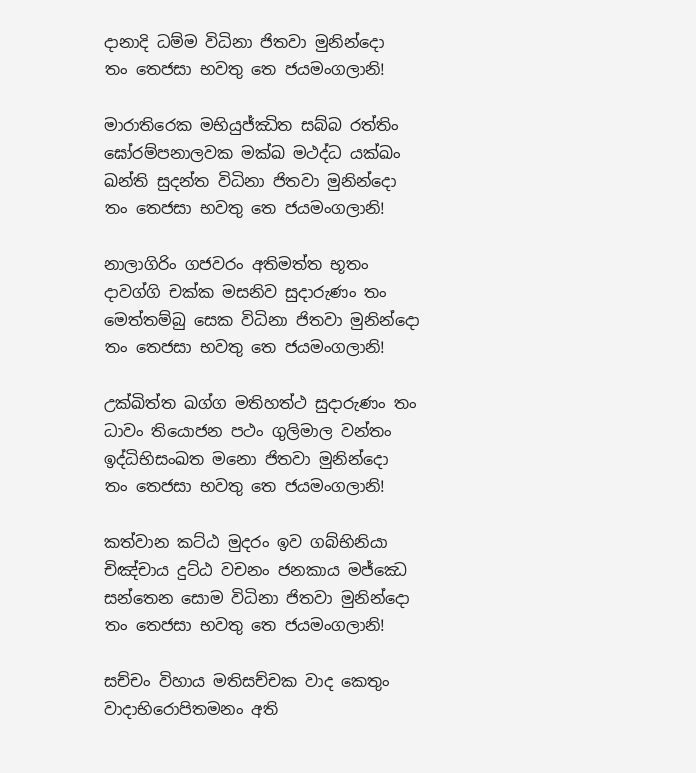දානාදි ධම්ම විධිනා ජිතවා මුනින්දො
තං තෙජසා භවතු තෙ ජයමංගලානි!

මාරාතිරෙක මභියුජ්ඣිත සබ්බ රත්තිං
ඝෝරම්පනාලවක මක්ඛ මථද්ධ යක්ඛං
ඛන්ති සුදන්ත විධිනා ජිතවා මුනින්දො
තං තෙජසා භවතු තෙ ජයමංගලානි!

නාලාගිරිං ගජවරං අතිමත්ත භූතං
දාවග්ගි චක්ක මසනිව සුදාරුණං තං
මෙත්තම්බු සෙක විධිනා ජිතවා මුනින්දො
තං තෙජසා භවතු තෙ ජයමංගලානි!

උක්ඛිත්ත ඛග්ග මතිහත්ථ සුදාරුණං තං
ධාවං තියොජන පථං ගුලිමාල වන්තං
ඉද්ධිභිසංඛත මනො ජිතවා මුනින්දො
තං තෙජසා භවතු තෙ ජයමංගලානි!

කත්වාන කට්ඨ මුදරං ඉව ගබ්භිනියා
චිඤ්චාය දුට්ඨ වචනං ජනකාය මජ්ඣෙ
සන්තෙන සොම විධිනා ජිතවා මුනින්දො
තං තෙජසා භවතු තෙ ජයමංගලානි!

සච්චං විහාය මතිසච්චක වාද කෙතුං
වාදාභිරොපිතමනං අති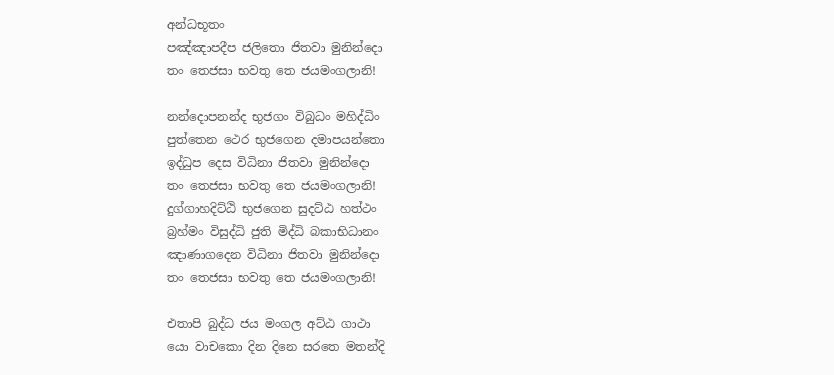අන්ධභූතං
පඤ්ඤාපදීප ජලිතො ජිතවා මුනින්දො
තං තෙජසා භවතු තෙ ජයමංගලානි!

නන්දොපනන්ද භුජගං විබුධං මහිද්ධිං
පුත්තෙන ථෙර භුජගෙන දමාපයන්තො
ඉද්ධුප දෙස විධිනා ජිතවා මුනින්දො
තං තෙජසා භවතු තෙ ජයමංගලානි!
දුග්ගාහදිට්ඨි භුජගෙන සුදට්ඨ හත්ථං
බ්‍රහ්මං විසුද්ධි ජුති මිද්ධි බකාභිධානං
ඤාණාගදෙන විධිනා ජිතවා මුනින්දො
තං තෙජසා භවතු තෙ ජයමංගලානි!

එතාපි බුද්ධ ජය මංගල අට්ඨ ගාථා
යො වාචකො දින දිනෙ සරතෙ මතන්දි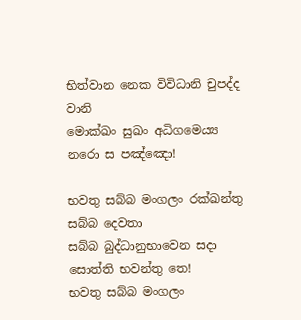භිත්වාන නෙක විවිධානි චුපද්ද වානි
මොක්ඛං සුඛං අධිගමෙය්‍ය නරො ස පඤ්ඤො!

භවතු සබ්බ මංගලං රක්ඛන්තු සබ්බ දෙවතා
සබ්බ බුද්ධානුභාවෙන සදා සොත්ති භවන්තු තෙ!
භවතු සබ්බ මංගලං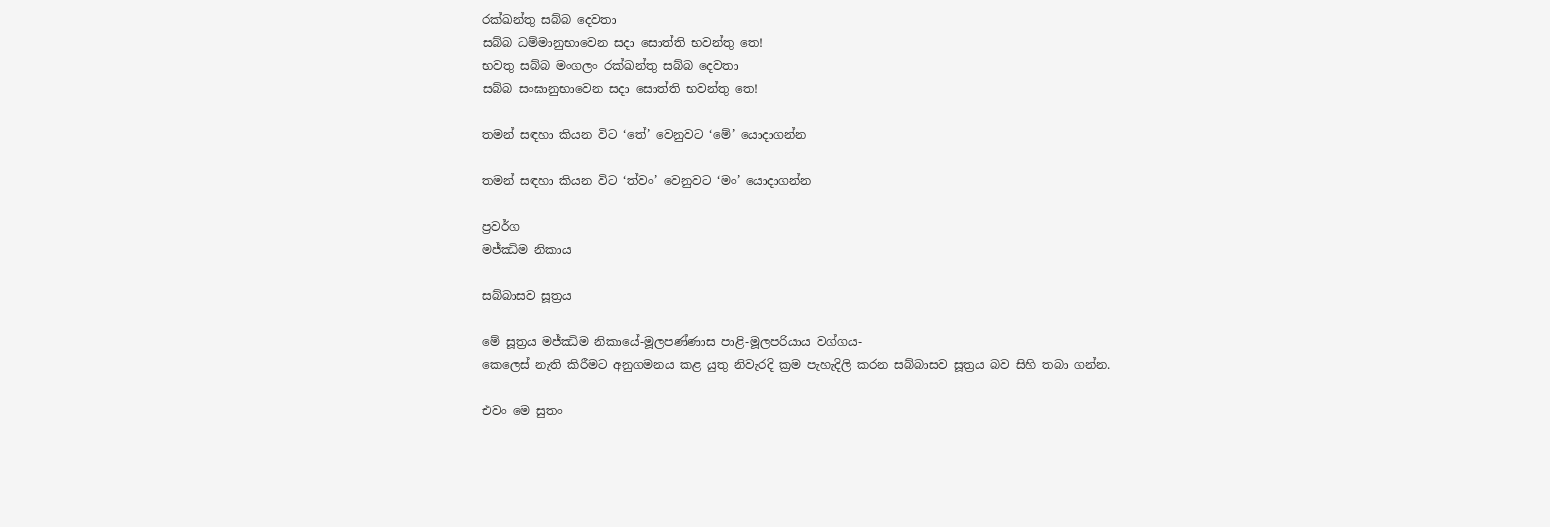රක්ඛන්තු සබ්බ දෙවතා
සබ්බ ධම්මානුභාවෙන සදා සොත්ති භවන්තු තෙ!
භවතු සබ්බ මංගලං රක්ඛන්තු සබ්බ දෙවතා
සබ්බ සංඝානුභාවෙන සදා සොත්ති භවන්තු තෙ!

තමන් සඳහා කියන විට ‘තේ’ වෙනුවට ‘මේ’ යොදාගන්න

තමන් සඳහා කියන විට ‘ත්වං’ වෙනුවට ‘මං’ යොදාගන්න

ප්‍රවර්ග
මජ්ඣිම නිකාය

සබ්බාසව සූත්‍රය

මේ සූත්‍රය මජ්ඣිම නිකායේ-මූලපණ්ණාස පාළි-මූලපරියාය වග්ගය-
කෙලෙස් නැති කිරීමට අනුගමනය කළ යුතු නිවැරදි ක්‍රම පැහැදිලි කරන සබ්බාසව සූත්‍රය බව සිහි තබා ගන්න.

එවං මෙ සුතං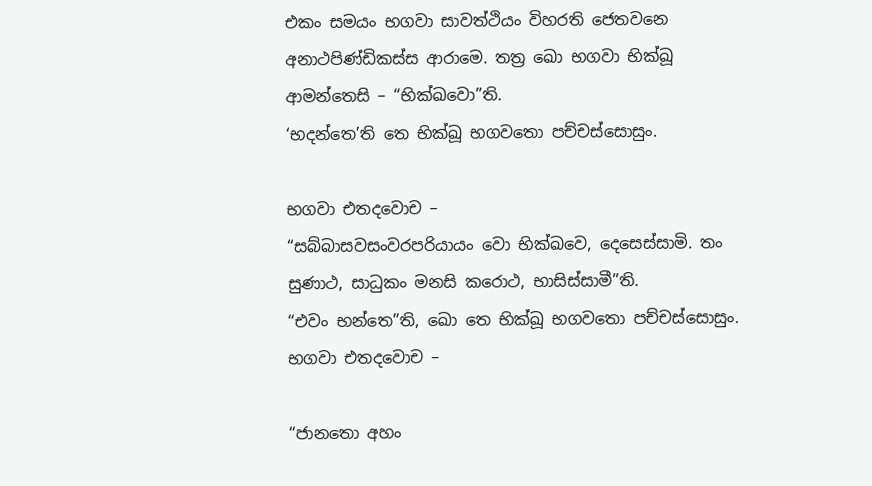එකං සමයං භගවා සාවත්ථියං විහරති ජෙතවනෙ අනාථපිණ්ඩිකස්ස ආරාමෙ. තත්‍ර ඛො භගවා භික්ඛූ ආමන්තෙසි – “භික්ඛවො”ති.
‘භදන්තෙ’ති තෙ භික්ඛූ භගවතො පච්චස්සොසුං.

භගවා එතදවොච –
“සබ්බාසවසංවරපරියායං වො භික්ඛවෙ, දෙසෙස්සාමි. තං සුණාථ, සාධුකං මනසි කරොථ, භාසිස්සාමී”ති.
“එවං භන්තෙ”ති, ඛො තෙ භික්ඛූ භගවතො පච්චස්සොසුං.
භගවා එතදවොච –

“ජානතො අහං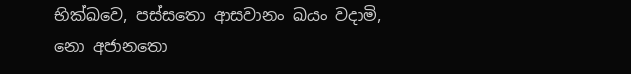භික්ඛවෙ, පස්සතො ආසවානං ඛයං වදාමි,
නො අජානතො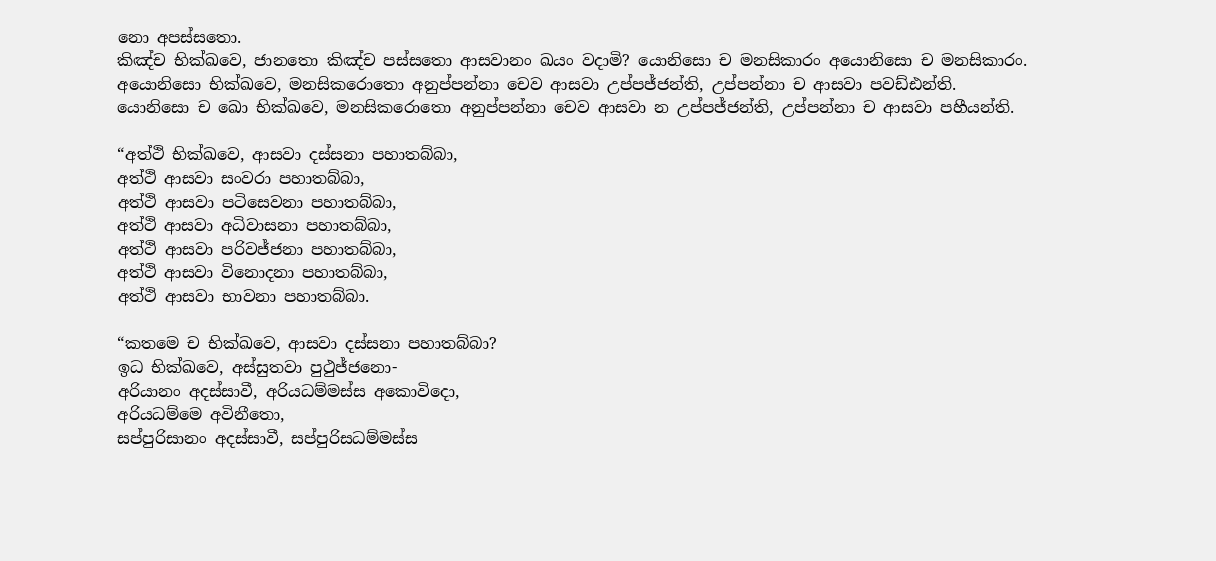නො අපස්සතො.
කිඤ්ච භික්ඛවෙ, ජානතො කිඤ්ච පස්සතො ආසවානං ඛයං වදාමි? යොනිසො ච මනසිකාරං අයොනිසො ච මනසිකාරං.
අයොනිසො භික්ඛවෙ, මනසිකරොතො අනුප්පන්නා චෙව ආසවා උප්පජ්ජන්ති, උප්පන්නා ච ආසවා පවඩ්ඪන්ති.
යොනිසො ච ඛො භික්ඛවෙ, මනසිකරොතො අනුප්පන්නා චෙව ආසවා න උප්පජ්ජන්ති, උප්පන්නා ච ආසවා පහීයන්ති.

“අත්ථි භික්ඛවෙ, ආසවා දස්සනා පහාතබ්බා,
අත්ථි ආසවා සංවරා පහාතබ්බා,
අත්ථි ආසවා පටිසෙවනා පහාතබ්බා,
අත්ථි ආසවා අධිවාසනා පහාතබ්බා,
අත්ථි ආසවා පරිවජ්ජනා පහාතබ්බා,
අත්ථි ආසවා විනොදනා පහාතබ්බා,
අත්ථි ආසවා භාවනා පහාතබ්බා.

“කතමෙ ච භික්ඛවෙ, ආසවා දස්සනා පහාතබ්බා?
ඉධ භික්ඛවෙ, අස්සුතවා පුථුජ්ජනො-
අරියානං අදස්සාවී, අරියධම්මස්ස අකොවිදො,
අරියධම්මෙ අවිනීතො,
සප්පුරිසානං අදස්සාවී, සප්පුරිසධම්මස්ස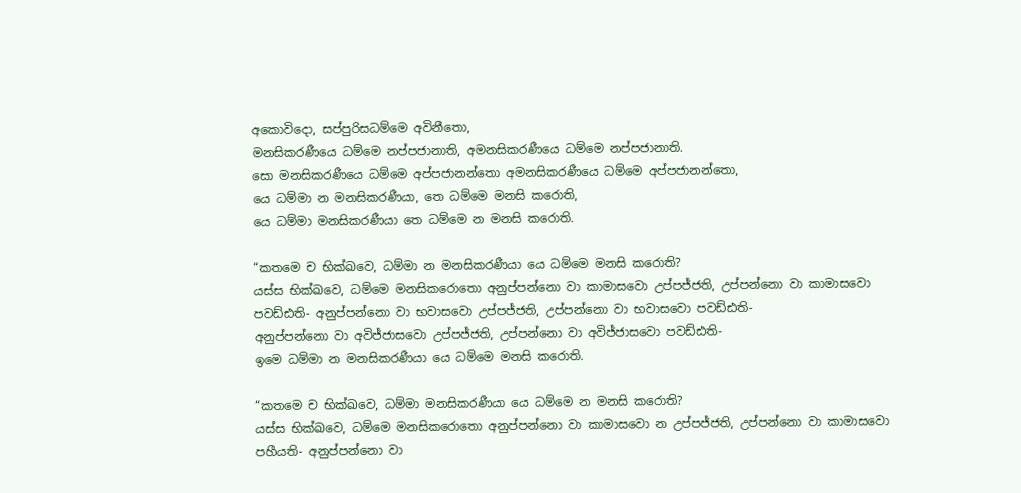අකොවිදො, සප්පුරිසධම්මෙ අවිනීතො,
මනසිකරණීයෙ ධම්මෙ නප්පජානාති, අමනසිකරණීයෙ ධම්මෙ නප්පජානාති.
සො මනසිකරණීයෙ ධම්මෙ අප්පජානන්තො අමනසිකරණීයෙ ධම්මෙ අප්පජානන්තො,
යෙ ධම්මා න මනසිකරණීයා, තෙ ධම්මෙ මනසි කරොති,
යෙ ධම්මා මනසිකරණීයා තෙ ධම්මෙ න මනසි කරොති.

“කතමෙ ච භික්ඛවෙ, ධම්මා න මනසිකරණීයා යෙ ධම්මෙ මනසි කරොති?
යස්ස භික්ඛවෙ, ධම්මෙ මනසිකරොතො අනුප්පන්නො වා කාමාසවො උප්පජ්ජති, උප්පන්නො වා කාමාසවො පවඩ්ඪති- අනුප්පන්නො වා භවාසවො උප්පජ්ජති, උප්පන්නො වා භවාසවො පවඩ්ඪති-
අනුප්පන්නො වා අවිජ්ජාසවො උප්පජ්ජති, උප්පන්නො වා අවිජ්ජාසවො පවඩ්ඪති-
ඉමෙ ධම්මා න මනසිකරණීයා යෙ ධම්මෙ මනසි කරොති.

“කතමෙ ච භික්ඛවෙ, ධම්මා මනසිකරණීයා යෙ ධම්මෙ න මනසි කරොති?
යස්ස භික්ඛවෙ, ධම්මෙ මනසිකරොතො අනුප්පන්නො වා කාමාසවො න උප්පජ්ජති, උප්පන්නො වා කාමාසවො පහීයති- අනුප්පන්නො වා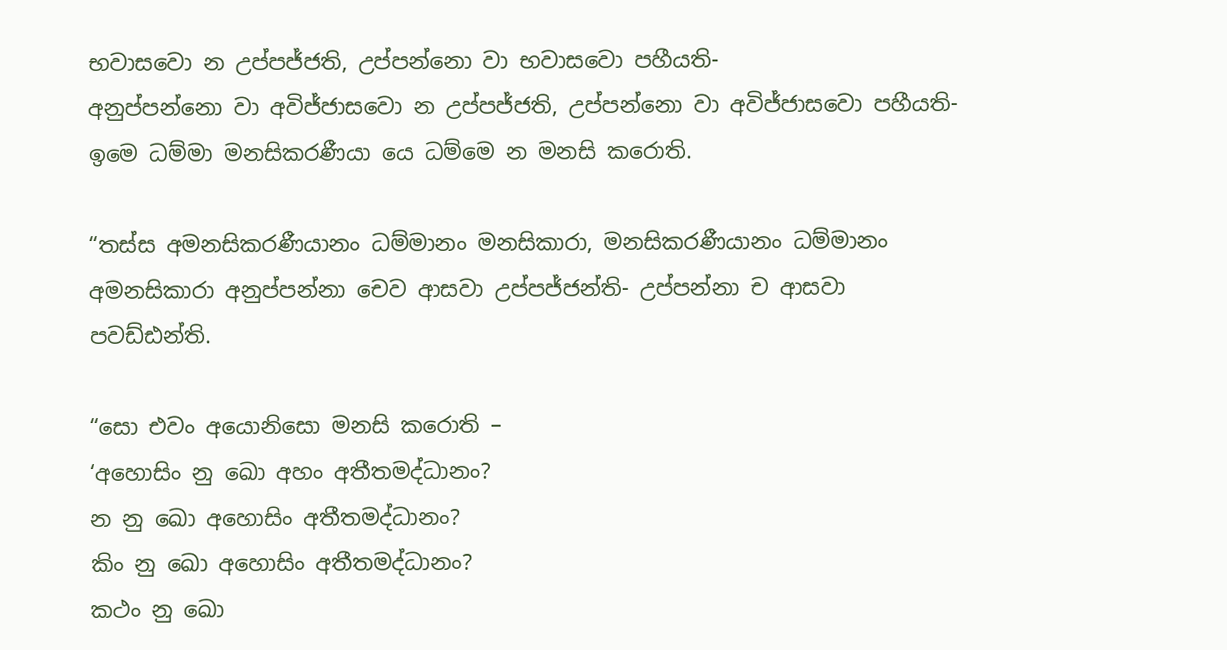භවාසවො න උප්පජ්ජති, උප්පන්නො වා භවාසවො පහීයති-
අනුප්පන්නො වා අවිජ්ජාසවො න උප්පජ්ජති, උප්පන්නො වා අවිජ්ජාසවො පහීයති-
ඉමෙ ධම්මා මනසිකරණීයා යෙ ධම්මෙ න මනසි කරොති.

“තස්ස අමනසිකරණීයානං ධම්මානං මනසිකාරා, මනසිකරණීයානං ධම්මානං අමනසිකාරා අනුප්පන්නා චෙව ආසවා උප්පජ්ජන්ති- උප්පන්නා ච ආසවා පවඩ්ඪන්ති.

“සො එවං අයොනිසො මනසි කරොති –
‘අහොසිං නු ඛො අහං අතීතමද්ධානං?
න නු ඛො අහොසිං අතීතමද්ධානං?
කිං නු ඛො අහොසිං අතීතමද්ධානං?
කථං නු ඛො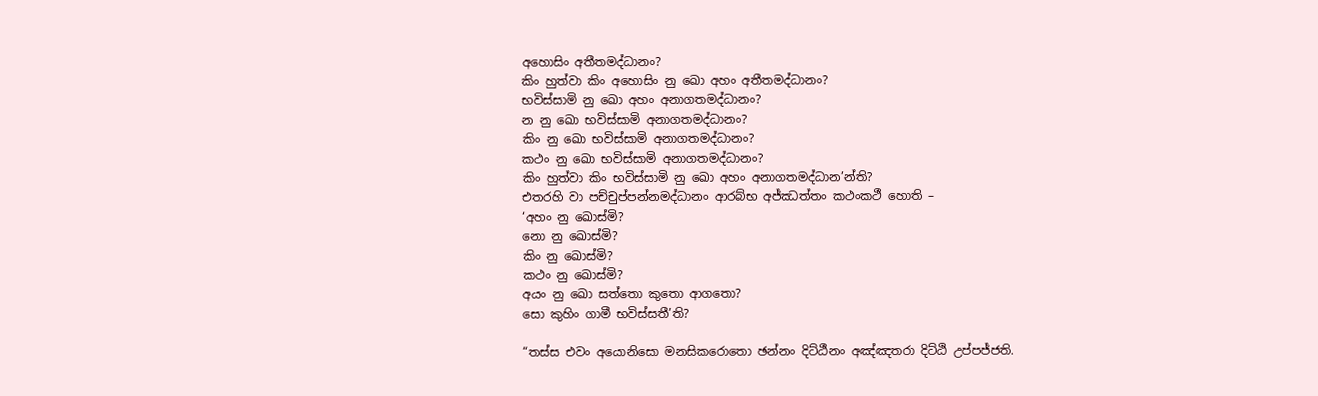අහොසිං අතීතමද්ධානං?
කිං හුත්වා කිං අහොසිං නු ඛො අහං අතීතමද්ධානං?
භවිස්සාමි නු ඛො අහං අනාගතමද්ධානං?
න නු ඛො භවිස්සාමි අනාගතමද්ධානං?
කිං නු ඛො භවිස්සාමි අනාගතමද්ධානං?
කථං නු ඛො භවිස්සාමි අනාගතමද්ධානං?
කිං හුත්වා කිං භවිස්සාමි නු ඛො අහං අනාගතමද්ධාන’න්ති?
එතරහි වා පච්චුප්පන්නමද්ධානං ආරබ්භ අජ්ඣත්තං කථංකථී හොති –
‘අහං නු ඛොස්මි?
නො නු ඛොස්මි?
කිං නු ඛොස්මි?
කථං නු ඛොස්මි?
අයං නු ඛො සත්තො කුතො ආගතො?
සො කුහිං ගාමී භවිස්සතී’ති?

“තස්ස එවං අයොනිසො මනසිකරොතො ඡන්නං දිට්ඨීනං අඤ්ඤතරා දිට්ඨි උප්පජ්ජති.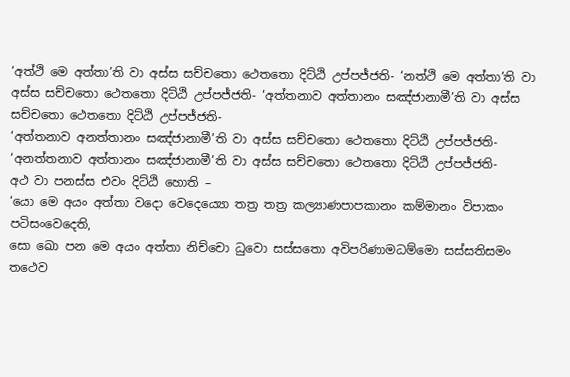‘අත්ථි මෙ අත්තා’ති වා අස්ස සච්චතො ථෙතතො දිට්ඨි උප්පජ්ජති- ‘නත්ථි මෙ අත්තා’ති වා අස්ස සච්චතො ථෙතතො දිට්ඨි උප්පජ්ජති- ‘අත්තනාව අත්තානං සඤ්ජානාමී’ති වා අස්ස සච්චතො ථෙතතො දිට්ඨි උප්පජ්ජති-
‘අත්තනාව අනත්තානං සඤ්ජානාමී’ති වා අස්ස සච්චතො ථෙතතො දිට්ඨි උප්පජ්ජති-
‘අනත්තනාව අත්තානං සඤ්ජානාමී’ති වා අස්ස සච්චතො ථෙතතො දිට්ඨි උප්පජ්ජති-
අථ වා පනස්ස එවං දිට්ඨි හොති –
‘යො මෙ අයං අත්තා වදො වෙදෙය්‍යො තත්‍ර තත්‍ර කල්‍යාණපාපකානං කම්මානං විපාකං පටිසංවෙදෙති,
සො ඛො පන මෙ අයං අත්තා නිච්චො ධුවො සස්සතො අවිපරිණාමධම්මො සස්සතිසමං තථෙව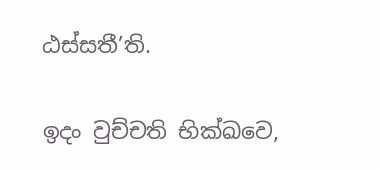ඨස්සතී’ති.

ඉදං වුච්චති භික්ඛවෙ,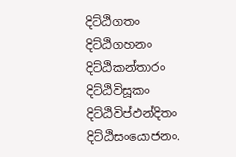දිට්ඨිගතං දිට්ඨිගහනං දිට්ඨිකන්තාරං දිට්ඨිවිසූකං දිට්ඨිවිප්ඵන්දිතං දිට්ඨිසංයොජනං.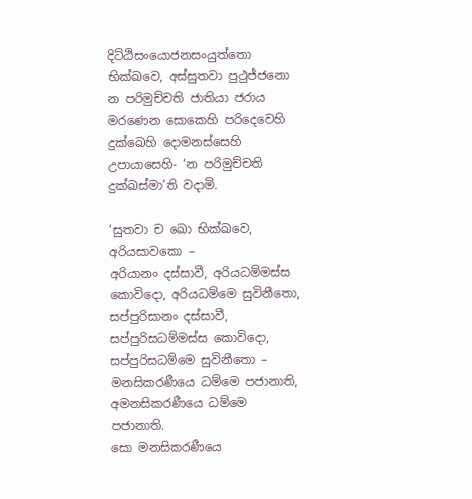දිට්ඨිසංයොජනසංයුත්තො භික්ඛවෙ, අස්සුතවා පුථුජ්ජනො න පරිමුච්චති ජාතියා ජරාය මරණෙන සොකෙහි පරිදෙවෙහි දුක්ඛෙහි දොමනස්සෙහි උපායාසෙහි- ‘න පරිමුච්චති දුක්ඛස්මා’ති වදාමි.

‘සුතවා ච ඛො භික්ඛවෙ, අරියසාවකො –
අරියානං දස්සාවී, අරියධම්මස්ස කොවිදො, අරියධම්මෙ සුවිනීතො, සප්පුරිසානං දස්සාවී, සප්පුරිසධම්මස්ස කොවිදො, සප්පුරිසධම්මෙ සුවිනීතො –
මනසිකරණීයෙ ධම්මෙ පජානාති, අමනසිකරණීයෙ ධම්මෙ පජානාති.
සො මනසිකරණීයෙ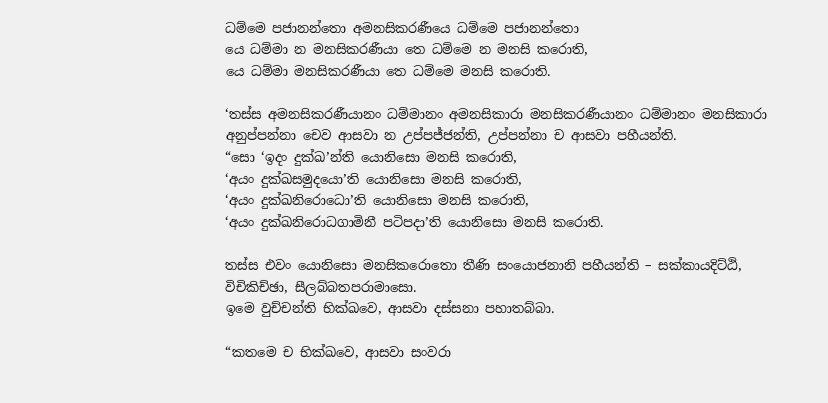ධම්මෙ පජානන්තො අමනසිකරණීයෙ ධම්මෙ පජානන්තො
යෙ ධම්මා න මනසිකරණීයා තෙ ධම්මෙ න මනසි කරොති,
යෙ ධම්මා මනසිකරණීයා තෙ ධම්මෙ මනසි කරොති.

‘තස්ස අමනසිකරණීයානං ධම්මානං අමනසිකාරා මනසිකරණීයානං ධම්මානං මනසිකාරා අනුප්පන්නා චෙව ආසවා න උප්පජ්ජන්ති, උප්පන්නා ච ආසවා පහීයන්ති.
“සො ‘ඉදං දුක්ඛ’න්ති යොනිසො මනසි කරොති,
‘අයං දුක්ඛසමුදයො’ති යොනිසො මනසි කරොති,
‘අයං දුක්ඛනිරොධො’ති යොනිසො මනසි කරොති,
‘අයං දුක්ඛනිරොධගාමිනී පටිපදා’ති යොනිසො මනසි කරොති.

තස්ස එවං යොනිසො මනසිකරොතො තීණි සංයොජනානි පහීයන්ති – සක්කායදිට්ඨි, විචිකිච්ඡා, සීලබ්බතපරාමාසො.
ඉමෙ වුච්චන්ති භික්ඛවෙ, ආසවා දස්සනා පහාතබ්බා.

“කතමෙ ච භික්ඛවෙ, ආසවා සංවරා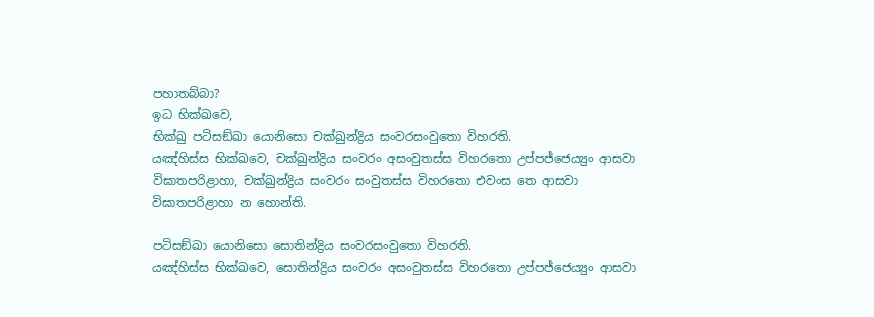පහාතබ්බා?
ඉධ භික්ඛවෙ,
භික්ඛු පටිසඞ්ඛා යොනිසො චක්ඛුන්ද්‍රිය සංවරසංවුතො විහරති.
යඤ්හිස්ස භික්ඛවෙ, චක්ඛුන්ද්‍රිය සංවරං අසංවුතස්ස විහරතො උප්පජ්ජෙය්‍යුං ආසවා විඝාතපරිළාහා, චක්ඛුන්ද්‍රිය සංවරං සංවුතස්ස විහරතො එවංස තෙ ආසවා විඝාතපරිළාහා න හොන්ති.

පටිසඞ්ඛා යොනිසො සොතින්ද්‍රිය සංවරසංවුතො විහරති.
යඤ්හිස්ස භික්ඛවෙ, සොතින්ද්‍රිය සංවරං අසංවුතස්ස විහරතො උප්පජ්ජෙය්‍යුං ආසවා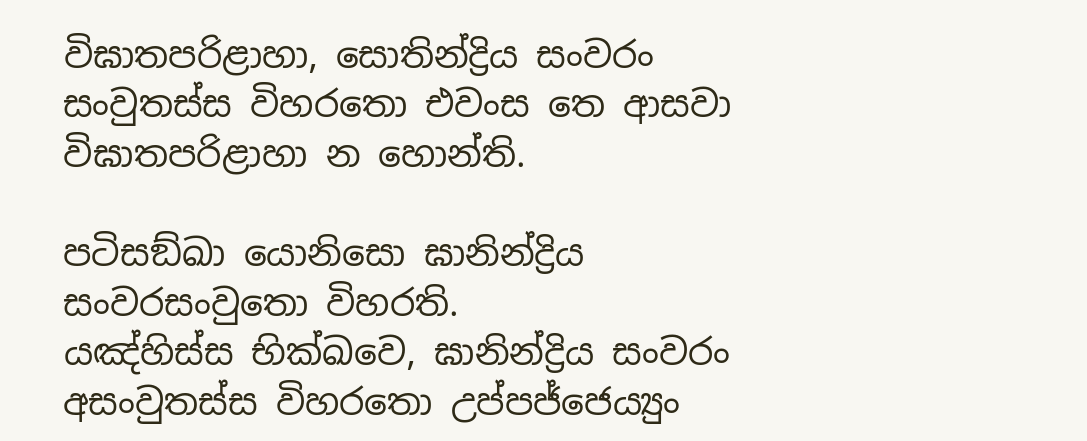විඝාතපරිළාහා, සොතින්ද්‍රිය සංවරං සංවුතස්ස විහරතො එවංස තෙ ආසවා විඝාතපරිළාහා න හොන්ති.

පටිසඞ්ඛා යොනිසො ඝානින්ද්‍රිය සංවරසංවුතො විහරති.
යඤ්හිස්ස භික්ඛවෙ, ඝානින්ද්‍රිය සංවරං අසංවුතස්ස විහරතො උප්පජ්ජෙය්‍යුං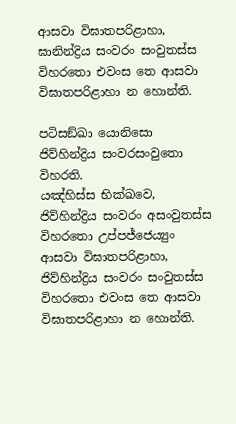ආසවා විඝාතපරිළාහා, ඝානින්ද්‍රිය සංවරං සංවුතස්ස විහරතො එවංස තෙ ආසවා විඝාතපරිළාහා න හොන්ති.

පටිසඞ්ඛා යොනිසො ජිව්හින්ද්‍රිය සංවරසංවුතො විහරති.
යඤ්හිස්ස භික්ඛවෙ, ජිව්හින්ද්‍රිය සංවරං අසංවුතස්ස විහරතො උප්පජ්ජෙය්‍යුං ආසවා විඝාතපරිළාහා, ජිව්හින්ද්‍රිය සංවරං සංවුතස්ස විහරතො එවංස තෙ ආසවා විඝාතපරිළාහා න හොන්ති.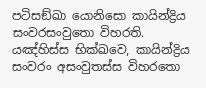පටිසඞ්ඛා යොනිසො කායින්ද්‍රිය සංවරසංවුතො විහරති.
යඤ්හිස්ස භික්ඛවෙ, කායින්ද්‍රිය සංවරං අසංවුතස්ස විහරතො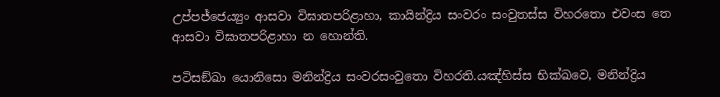උප්පජ්ජෙය්‍යුං ආසවා විඝාතපරිළාහා, කායින්ද්‍රිය සංවරං සංවුතස්ස විහරතො එවංස තෙ ආසවා විඝාතපරිළාහා න හොන්ති.

පටිසඞ්ඛා යොනිසො මනින්ද්‍රිය සංවරසංවුතො විහරති.යඤ්හිස්ස භික්ඛවෙ, මනින්ද්‍රිය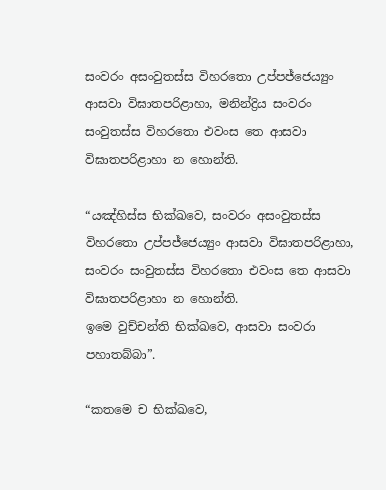සංවරං අසංවුතස්ස විහරතො උප්පජ්ජෙය්‍යුං ආසවා විඝාතපරිළාහා, මනින්ද්‍රිය සංවරං සංවුතස්ස විහරතො එවංස තෙ ආසවා විඝාතපරිළාහා න හොන්ති.

“යඤ්හිස්ස භික්ඛවෙ, සංවරං අසංවුතස්ස විහරතො උප්පජ්ජෙය්‍යුං ආසවා විඝාතපරිළාහා, සංවරං සංවුතස්ස විහරතො එවංස තෙ ආසවා විඝාතපරිළාහා න හොන්ති.
ඉමෙ වුච්චන්ති භික්ඛවෙ, ආසවා සංවරා පහාතබ්බා”.

“කතමෙ ච භික්ඛවෙ,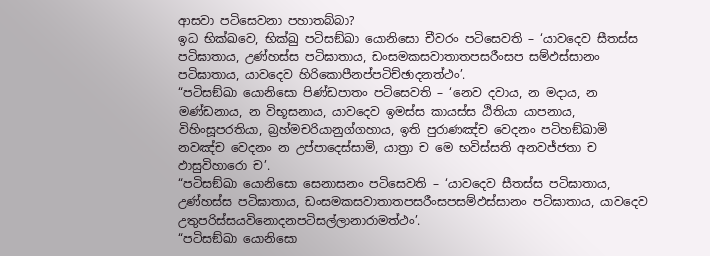ආසවා පටිසෙවනා පහාතබ්බා?
ඉධ භික්ඛවෙ, භික්ඛු පටිසඞ්ඛා යොනිසො චීවරං පටිසෙවති – ‘යාවදෙව සීතස්ස පටිඝාතාය, උණ්හස්ස පටිඝාතාය, ඩංසමකසවාතාතපසරීංසප සම්ඵස්සානං පටිඝාතාය, යාවදෙව හිරිකොපීනප්පටිච්ඡාදනත්ථං’.
“පටිසඞ්ඛා යොනිසො පිණ්ඩපාතං පටිසෙවති – ‘නෙව දවාය, න මදාය, න මණ්ඩනාය, න විභූසනාය, යාවදෙව ඉමස්ස කායස්ස ඨිතියා යාපනාය, විහිංසූපරතියා, බ්‍රහ්මචරියානුග්ගහාය, ඉති පුරාණඤ්ච වෙදනං පටිහඞ්ඛාමි නවඤ්ච වෙදනං න උප්පාදෙස්සාමි, යාත්‍රා ච මෙ භවිස්සති අනවජ්ජතා ච ඵාසුවිහාරො ච’.
“පටිසඞ්ඛා යොනිසො සෙනාසනං පටිසෙවති – ‘යාවදෙව සීතස්ස පටිඝාතාය, උණ්හස්ස පටිඝාතාය, ඩංසමකසවාතාතපසරීංසපසම්ඵස්සානං පටිඝාතාය, යාවදෙව උතුපරිස්සයවිනොදනපටිසල්ලානාරාමත්ථං’.
“පටිසඞ්ඛා යොනිසො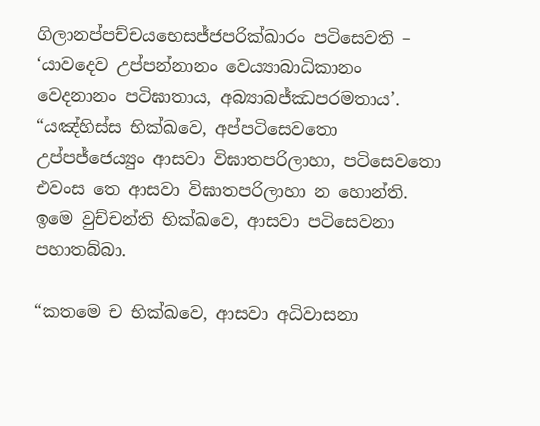ගිලානප්පච්චයභෙසජ්ජපරික්ඛාරං පටිසෙවති – ‘යාවදෙව උප්පන්නානං වෙය්‍යාබාධිකානං වෙදනානං පටිඝාතාය, අබ්‍යාබජ්ඣපරමතාය’.
“යඤ්හිස්ස භික්ඛවෙ, අප්පටිසෙවතො උප්පජ්ජෙය්‍යුං ආසවා විඝාතපරිලාහා, පටිසෙවතො එවංස තෙ ආසවා විඝාතපරිලාහා න හොන්ති.
ඉමෙ වුච්චන්ති භික්ඛවෙ, ආසවා පටිසෙවනා පහාතබ්බා.

“කතමෙ ච භික්ඛවෙ, ආසවා අධිවාසනා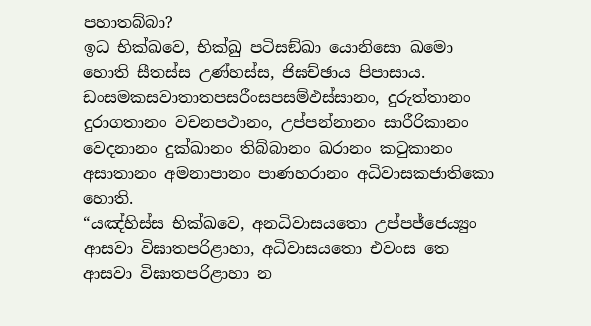පහාතබ්බා?
ඉධ භික්ඛවෙ, භික්ඛු පටිසඞ්ඛා යොනිසො ඛමො හොති සීතස්ස උණ්හස්ස, ජිඝච්ඡාය පිපාසාය. ඩංසමකසවාතාතපසරීංසපසම්ඵස්සානං, දුරුත්තානං දුරාගතානං වචනපථානං, උප්පන්නානං සාරීරිකානං වෙදනානං දුක්ඛානං තිබ්බානං ඛරානං කටුකානං අසාතානං අමනාපානං පාණහරානං අධිවාසකජාතිකො හොති.
“යඤ්හිස්ස භික්ඛවෙ, අනධිවාසයතො උප්පජ්ජෙය්‍යුං ආසවා විඝාතපරිළාහා, අධිවාසයතො එවංස තෙ ආසවා විඝාතපරිළාහා න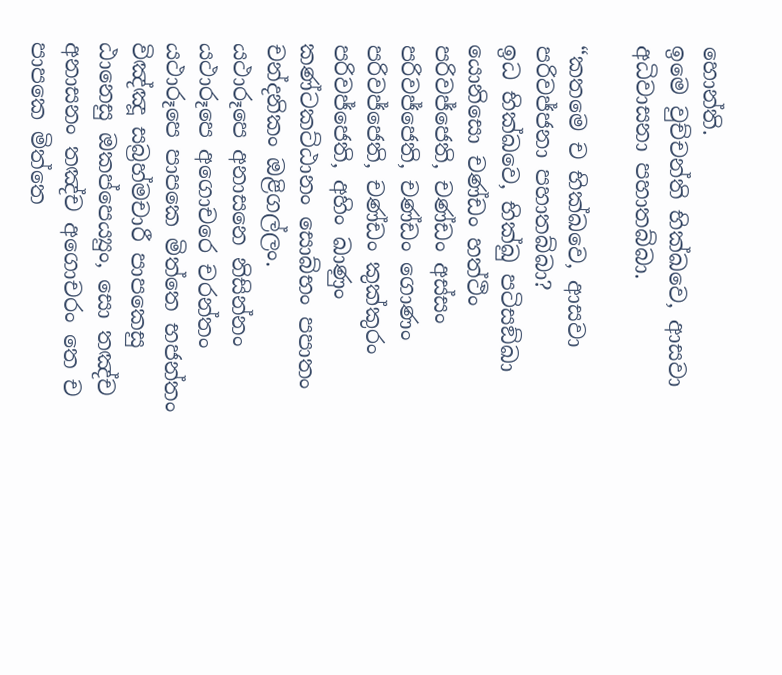හොන්ති.
ඉමෙ වුච්චන්ති භික්ඛවෙ, ආසවා අධිවාසනා පහාතබ්බා.

“කතමෙ ච භික්ඛවෙ, ආසවා පරිවජ්ජනා පහාතබ්බා?
ඉධ භික්ඛවෙ, භික්ඛු පටිසඞ්ඛා යොනිසො චණ්ඩං හත්ථිං පරිවජ්ජෙති, චණ්ඩං අස්සං පරිවජ්ජෙති, චණ්ඩං ගොණං පරිවජ්ජෙති, චණ්ඩං කුක්කුරං පරිවජ්ජෙති, අහිං ඛාණුං කණ්ටකට්ඨානං සොබ්භං පපාතං චන්දනිකං ඔළිගල්ලං.
යථාරූපෙ අනාසනෙ නිසින්නං යථාරූපෙ අගොචරෙ චරන්තං යථාරූපෙ පාපකෙ මිත්තෙ භජන්තං විඤ්ඤූ සබ්‍රහ්මචාරී පාපකෙසු ඨානෙසු ඔකප්පෙය්‍යුං, සො තඤ්ච අනාසනං තඤ්ච අගොචරං තෙ ච පාපකෙ මිත්තෙ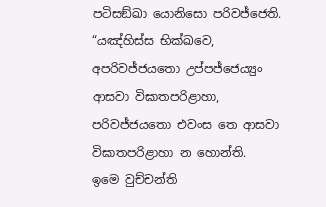පටිසඞ්ඛා යොනිසො පරිවජ්ජෙති.
“යඤ්හිස්ස භික්ඛවෙ, අපරිවජ්ජයතො උප්පජ්ජෙය්‍යුං ආසවා විඝාතපරිළාහා, පරිවජ්ජයතො එවංස තෙ ආසවා විඝාතපරිළාහා න හොන්ති.
ඉමෙ වුච්චන්ති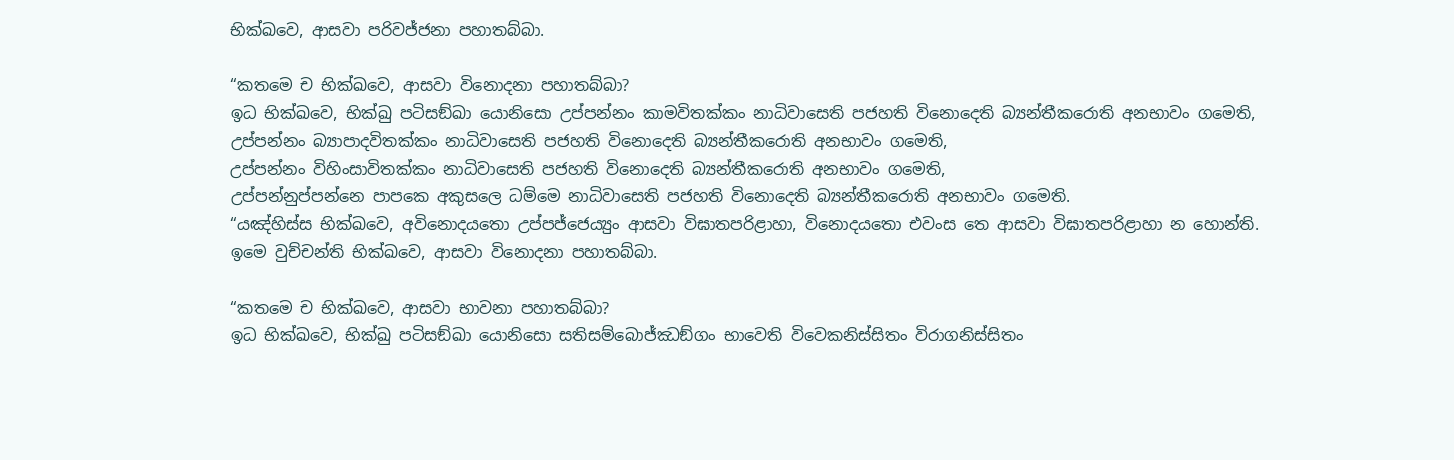භික්ඛවෙ, ආසවා පරිවජ්ජනා පහාතබ්බා.

“කතමෙ ච භික්ඛවෙ, ආසවා විනොදනා පහාතබ්බා?
ඉධ භික්ඛවෙ, භික්ඛු පටිසඞ්ඛා යොනිසො උප්පන්නං කාමවිතක්කං නාධිවාසෙති පජහති විනොදෙති බ්‍යන්තීකරොති අනභාවං ගමෙති, උප්පන්නං බ්‍යාපාදවිතක්කං නාධිවාසෙති පජහති විනොදෙති බ්‍යන්තීකරොති අනභාවං ගමෙති,
උප්පන්නං විහිංසාවිතක්කං නාධිවාසෙති පජහති විනොදෙති බ්‍යන්තීකරොති අනභාවං ගමෙති,
උප්පන්නුප්පන්නෙ පාපකෙ අකුසලෙ ධම්මෙ නාධිවාසෙති පජහති විනොදෙති බ්‍යන්තීකරොති අනභාවං ගමෙති.
“යඤ්හිස්ස භික්ඛවෙ, අවිනොදයතො උප්පජ්ජෙය්‍යුං ආසවා විඝාතපරිළාහා, විනොදයතො එවංස තෙ ආසවා විඝාතපරිළාහා න හොන්ති.
ඉමෙ වුච්චන්ති භික්ඛවෙ, ආසවා විනොදනා පහාතබ්බා.

“කතමෙ ච භික්ඛවෙ, ආසවා භාවනා පහාතබ්බා?
ඉධ භික්ඛවෙ, භික්ඛු පටිසඞ්ඛා යොනිසො සතිසම්බොජ්ඣඞ්ගං භාවෙති විවෙකනිස්සිතං විරාගනිස්සිතං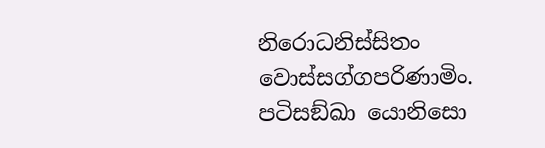නිරොධනිස්සිතං වොස්සග්ගපරිණාමිං.
පටිසඞ්ඛා යොනිසො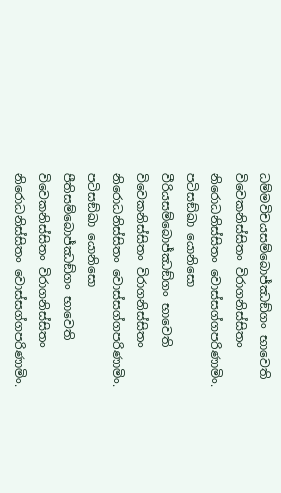ධම්මවිචයසම්බොජ්ඣඞ්ගං භාවෙති විවෙකනිස්සිතං විරාගනිස්සිතං නිරොධනිස්සිතං වොස්සග්ගපරිණාමිං.
පටිසඞ්ඛා යොනිසො වීරියසම්බොජ්ඣඞ්ගං භාවෙති විවෙකනිස්සිතං විරාගනිස්සිතං නිරොධනිස්සිතං වොස්සග්ගපරිණාමිං.
පටිසඞ්ඛා යොනිසො පීතිසම්බොජ්ඣඞ්ගං භාවෙති
විවෙකනිස්සිතං විරාගනිස්සිතං නිරොධනිස්සිතං වොස්සග්ගපරිණාමිං.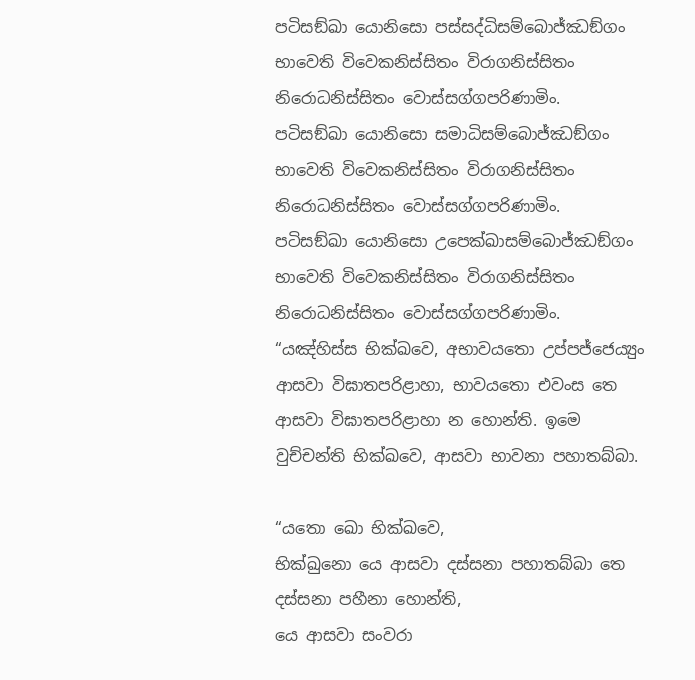පටිසඞ්ඛා යොනිසො පස්සද්ධිසම්බොජ්ඣඞ්ගං භාවෙති විවෙකනිස්සිතං විරාගනිස්සිතං නිරොධනිස්සිතං වොස්සග්ගපරිණාමිං.
පටිසඞ්ඛා යොනිසො සමාධිසම්බොජ්ඣඞ්ගං භාවෙති විවෙකනිස්සිතං විරාගනිස්සිතං නිරොධනිස්සිතං වොස්සග්ගපරිණාමිං.
පටිසඞ්ඛා යොනිසො උපෙක්ඛාසම්බොජ්ඣඞ්ගං භාවෙති විවෙකනිස්සිතං විරාගනිස්සිතං නිරොධනිස්සිතං වොස්සග්ගපරිණාමිං.
“යඤ්හිස්ස භික්ඛවෙ, අභාවයතො උප්පජ්ජෙය්‍යුං ආසවා විඝාතපරිළාහා, භාවයතො එවංස තෙ ආසවා විඝාතපරිළාහා න හොන්ති. ඉමෙ වුච්චන්ති භික්ඛවෙ, ආසවා භාවනා පහාතබ්බා.

“යතො ඛො භික්ඛවෙ,
භික්ඛුනො යෙ ආසවා දස්සනා පහාතබ්බා තෙ දස්සනා පහීනා හොන්ති,
යෙ ආසවා සංවරා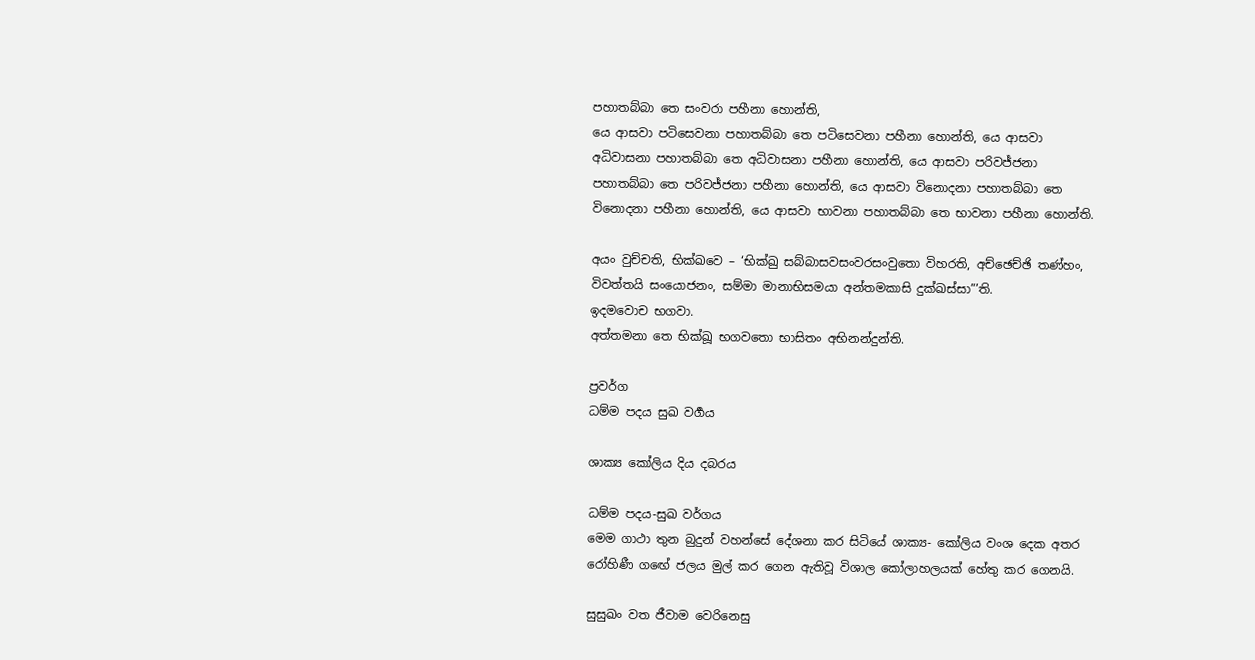පහාතබ්බා තෙ සංවරා පහීනා හොන්ති,
යෙ ආසවා පටිසෙවනා පහාතබ්බා තෙ පටිසෙවනා පහීනා හොන්ති, යෙ ආසවා අධිවාසනා පහාතබ්බා තෙ අධිවාසනා පහීනා හොන්ති, යෙ ආසවා පරිවජ්ජනා පහාතබ්බා තෙ පරිවජ්ජනා පහීනා හොන්ති, යෙ ආසවා විනොදනා පහාතබ්බා තෙ විනොදනා පහීනා හොන්ති, යෙ ආසවා භාවනා පහාතබ්බා තෙ භාවනා පහීනා හොන්ති.

අයං වුච්චති, භික්ඛවෙ – ‘භික්ඛු සබ්බාසවසංවරසංවුතො විහරති, අච්ඡෙච්ඡි තණ්හං, විවත්තයි සංයොජනං, සම්මා මානාභිසමයා අන්තමකාසි දුක්ඛස්සා”’ති.
ඉදමවොච භගවා.
අත්තමනා තෙ භික්ඛූ භගවතො භාසිතං අභිනන්දුන්ති.

ප්‍රවර්ග
ධම්ම පදය සුඛ වර්‍ගය

ශාක්‍ය කෝලිය දිය දබරය

ධම්ම පදය-සුඛ වර්ගය
මෙම ගාථා තුන බුදුන් වහන්සේ දේශනා කර සිටියේ ශාක්‍ය- කෝලිය වංශ දෙක අතර රෝහිණී ගඟේ ජලය මුල් කර ගෙන ඇතිවූ විශාල කෝලාහලයක් හේතු කර ගෙනයි.

සුසුඛං වත ජීවාම වෙරිනෙසු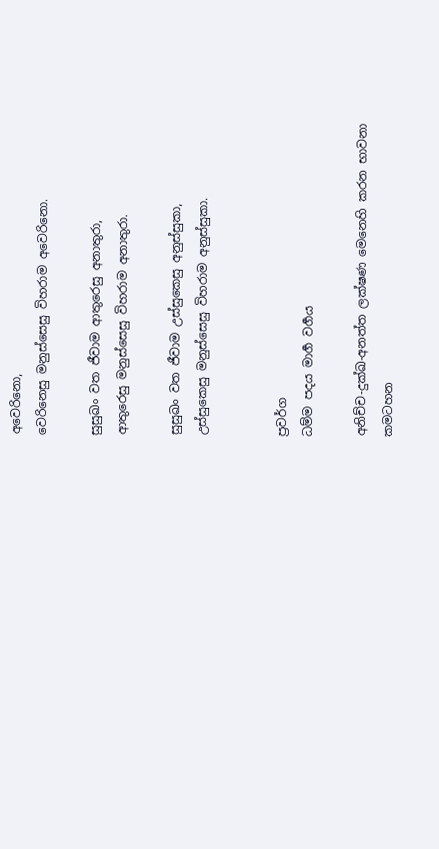අවෙරිනො,
වෙරිනෙසු මනුස්සෙසු විහරාම අවෙරිනො.

සුසුඛං වත ජීවාම ආතුරෙසු අනාතුරා,
ආතුරෙසු මනුස්සෙසු විහරාම අනාතුරා.

සුසුඛං වත ජීවාම උස්සුකෙසු අනුස්සුකා,
උස්සුකෙසු මනුස්සෙසු විහරාම අනුස්සුකා.


ප්‍රවර්ග
ධම්ම පදය මාර්‍ග වර්‍ගය

අනිච්ච-දුක්ඛ-අනත්ත ලක්ෂණ මෙනෙහි කරන භාවනා කමටහන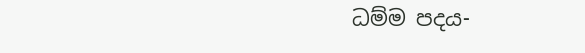ධම්ම පදය-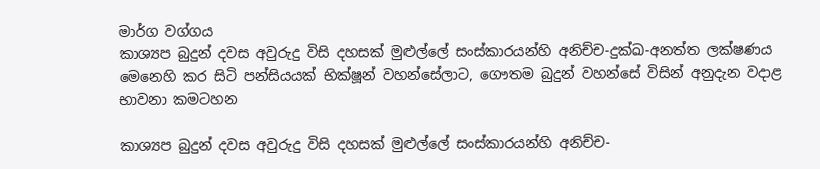මාර්ග වග්ගය
කාශ්‍යප බුදුන් දවස අවුරුදු විසි දහසක් මුළුල්ලේ සංස්කාරයන්හි අනිච්ච-දුක්ඛ-අනත්ත ලක්ෂණය මෙනෙහි කර සිටි පන්සියයක් භික්ෂූන් වහන්සේලාට, ගෞතම බුදුන් වහන්සේ විසින් අනුදැන වදාළ භාවනා කමටහන

කාශ්‍යප බුදුන් දවස අවුරුදු විසි දහසක් මුළුල්ලේ සංස්කාරයන්හි අනිච්ච-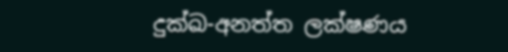දුක්ඛ-අනත්ත ලක්ෂණය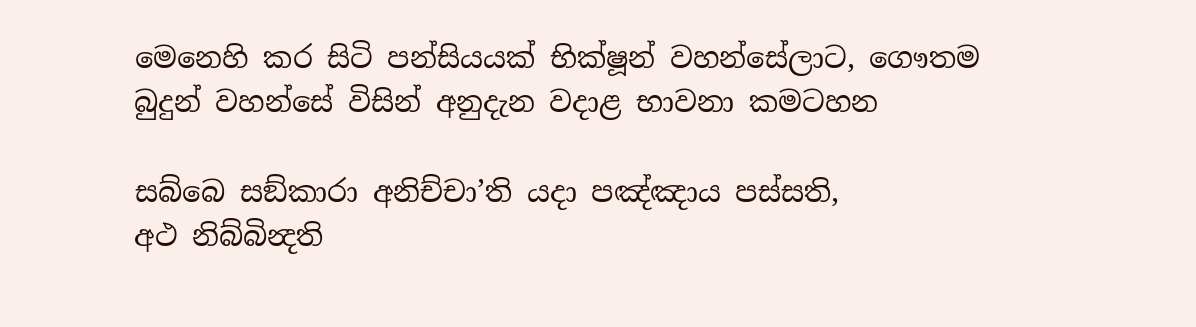මෙනෙහි කර සිටි පන්සියයක් භික්ෂූන් වහන්සේලාට, ගෞතම බුදුන් වහන්සේ විසින් අනුදැන වදාළ භාවනා කමටහන

සබ්බෙ සඞ්කාරා අනිච්චා’ති යදා පඤ්ඤාය පස්සති,
අථ නිබ්බින්‍දති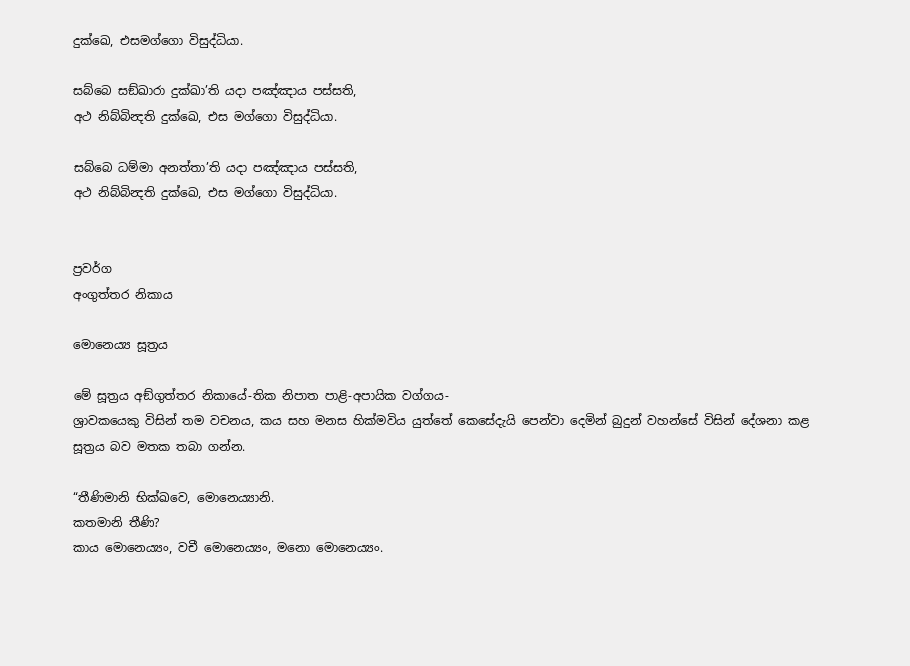දුක්ඛෙ, එසමග්ගො විසුද්ධියා.

සබ්බෙ සඞ්ඛාරා දුක්ඛා’ති යදා පඤ්ඤාය පස්සති,
අථ නිබ්බින්‍දති දුක්ඛෙ, එස මග්ගො විසුද්ධියා.

සබ්බෙ ධම්මා අනත්තා’ති යදා පඤ්ඤාය පස්සති,
අථ නිබ්බින්‍දති දුක්ඛෙ, එස මග්ගො විසුද්ධියා.


ප්‍රවර්ග
අංගුත්තර නිකාය

මොනෙය්‍ය සූත්‍රය

මේ සූත්‍රය අඞ්ගුත්තර නිකායේ-තික නිපාත පාළි-අපායික වග්ගය-
ශ්‍රාවකයෙකු විසින් තම වචනය, කය සහ මනස හික්මවිය යුත්තේ කෙසේදැයි පෙන්වා දෙමින් බුදුන් වහන්සේ විසින් දේශනා කළ සූත්‍රය බව මතක තබා ගන්න.

“තීණිමානි භික්ඛවෙ, මොනෙය්‍යානි.
කතමානි තීණි?
කාය මොනෙය්‍යං, වචී මොනෙය්‍යං, මනො මොනෙය්‍යං.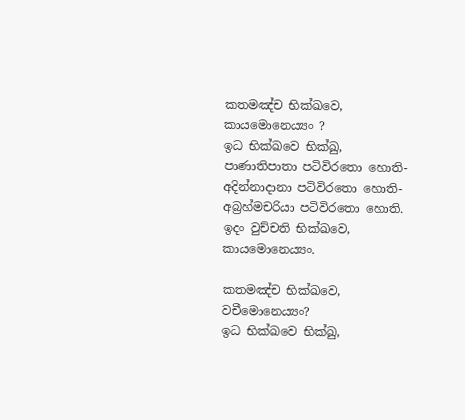කතමඤ්ච භික්ඛවෙ, කායමොනෙය්‍යං ?
ඉධ භික්ඛවෙ භික්ඛු, පාණාතිපාතා පටිවිරතො හොති-
අදින්නාදානා පටිවිරතො හොති-
අබ්‍රහ්මචරියා පටිවිරතො හොති.
ඉදං වුච්චති භික්ඛවෙ, කායමොනෙය්‍යං.

කතමඤ්ච භික්ඛවෙ, වචීමොනෙය්‍යං?
ඉධ භික්ඛවෙ භික්ඛු,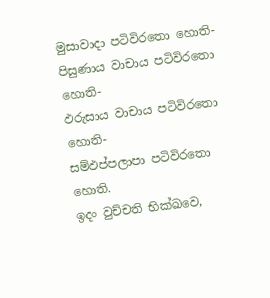මුසාවාදා පටිවිරතො හොති-
පිසුණාය වාචාය පටිවිරතො හොති-
ඵරුසාය වාචාය පටිවිරතො හොති-
සම්ඵප්පලාපා පටිවිරතො හොති.
ඉදං වුච්චති භික්ඛවෙ,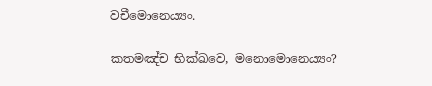වචීමොනෙය්‍යං.

කතමඤ්ච භික්ඛවෙ, මනොමොනෙය්‍යං?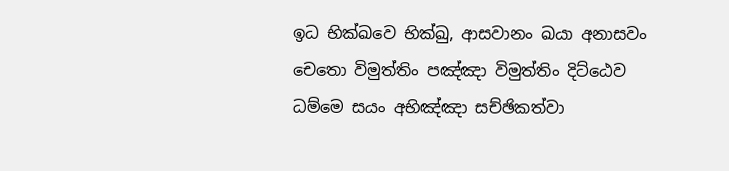ඉධ භික්ඛවෙ භික්ඛු, ආසවානං ඛයා අනාසවං චෙතො විමුත්තිං පඤ්ඤා විමුත්තිං දිට්ඨෙව ධම්මෙ සයං අභිඤ්ඤා සච්ඡිකත්වා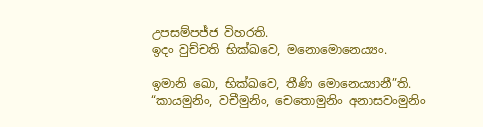උපසම්පජ්ජ විහරති.
ඉදං වුච්චති භික්ඛවෙ, මනොමොනෙය්‍යං.

ඉමානි ඛො, භික්ඛවෙ, තීණි මොනෙය්‍යානී”ති.
“කායමුනිං, වචීමුනිං, චෙතොමුනිං අනාසවංමුනිං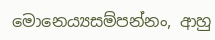මොනෙය්‍යසම්පන්නං, ආහු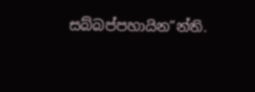සබ්බප්පහායින”න්ති.